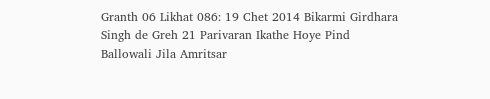Granth 06 Likhat 086: 19 Chet 2014 Bikarmi Girdhara Singh de Greh 21 Parivaran Ikathe Hoye Pind Ballowali Jila Amritsar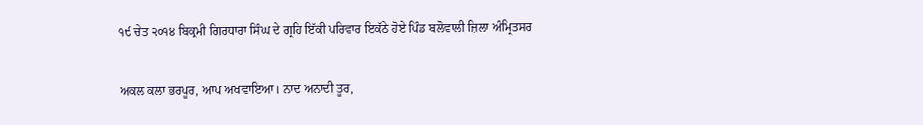੧੯ ਚੇਤ ੨੦੧੪ ਬਿਕ੍ਰਮੀ ਗਿਰਧਾਰਾ ਸਿੰਘ ਦੇ ਗ੍ਰਹਿ ਇੱਕੀ ਪਰਿਵਾਰ ਇਕੱਠੇ ਹੋਏ ਪਿੰਡ ਬਲੋਵਾਲੀ ਜ਼ਿਲਾ ਅੰਮ੍ਰਿਤਸਰ

ਅਕਲ ਕਲਾ ਭਰਪੂਰ, ਆਪ ਅਖਵਾਇਆ। ਨਾਦ ਅਨਾਦੀ ਤੂਰ,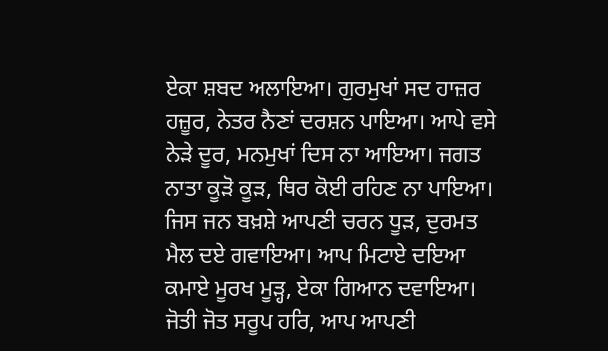ਏਕਾ ਸ਼ਬਦ ਅਲਾਇਆ। ਗੁਰਮੁਖਾਂ ਸਦ ਹਾਜ਼ਰ ਹਜ਼ੂਰ, ਨੇਤਰ ਨੈਣਾਂ ਦਰਸ਼ਨ ਪਾਇਆ। ਆਪੇ ਵਸੇ ਨੇੜੇ ਦੂਰ, ਮਨਮੁਖਾਂ ਦਿਸ ਨਾ ਆਇਆ। ਜਗਤ ਨਾਤਾ ਕੂੜੋ ਕੂੜ, ਥਿਰ ਕੋਈ ਰਹਿਣ ਨਾ ਪਾਇਆ। ਜਿਸ ਜਨ ਬਖ਼ਸ਼ੇ ਆਪਣੀ ਚਰਨ ਧੂੜ, ਦੁਰਮਤ ਮੈਲ ਦਏ ਗਵਾਇਆ। ਆਪ ਮਿਟਾਏ ਦਇਆ ਕਮਾਏ ਮੂਰਖ ਮੂੜ੍ਹ, ਏਕਾ ਗਿਆਨ ਦਵਾਇਆ। ਜੋਤੀ ਜੋਤ ਸਰੂਪ ਹਰਿ, ਆਪ ਆਪਣੀ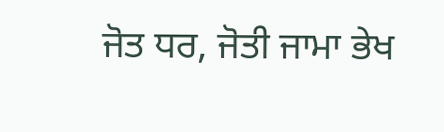ਜੋਤ ਧਰ, ਜੋਤੀ ਜਾਮਾ ਭੇਖ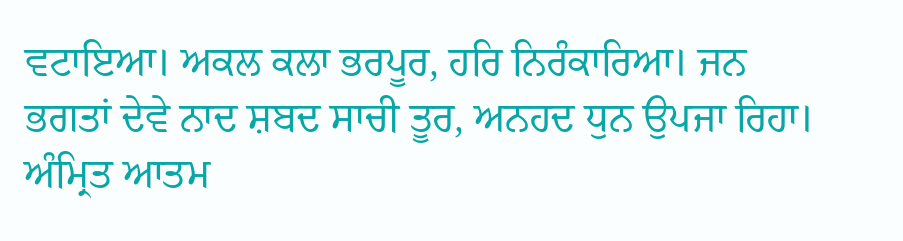ਵਟਾਇਆ। ਅਕਲ ਕਲਾ ਭਰਪੂਰ, ਹਰਿ ਨਿਰੰਕਾਰਿਆ। ਜਨ ਭਗਤਾਂ ਦੇਵੇ ਨਾਦ ਸ਼ਬਦ ਸਾਚੀ ਤੂਰ, ਅਨਹਦ ਧੁਨ ਉਪਜਾ ਰਿਹਾ। ਅੰਮ੍ਰਿਤ ਆਤਮ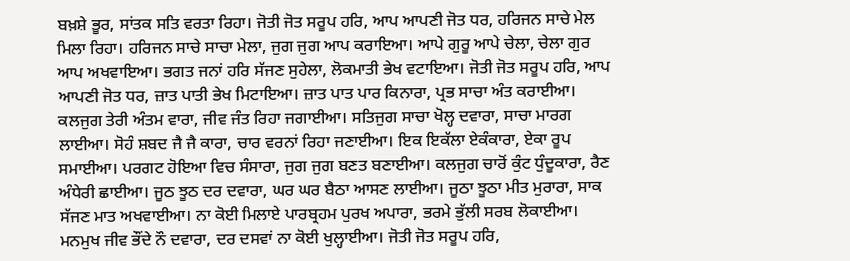ਬਖ਼ਸ਼ੇ ਭੂਰ, ਸਾਂਤਕ ਸਤਿ ਵਰਤਾ ਰਿਹਾ। ਜੋਤੀ ਜੋਤ ਸਰੂਪ ਹਰਿ, ਆਪ ਆਪਣੀ ਜੋਤ ਧਰ, ਹਰਿਜਨ ਸਾਚੇ ਮੇਲ ਮਿਲਾ ਰਿਹਾ। ਹਰਿਜਨ ਸਾਚੇ ਸਾਚਾ ਮੇਲਾ, ਜੁਗ ਜੁਗ ਆਪ ਕਰਾਇਆ। ਆਪੇ ਗੁਰੂ ਆਪੇ ਚੇਲਾ, ਚੇਲਾ ਗੁਰ ਆਪ ਅਖਵਾਇਆ। ਭਗਤ ਜਨਾਂ ਹਰਿ ਸੱਜਣ ਸੁਹੇਲਾ, ਲੋਕਮਾਤੀ ਭੇਖ ਵਟਾਇਆ। ਜੋਤੀ ਜੋਤ ਸਰੂਪ ਹਰਿ, ਆਪ ਆਪਣੀ ਜੋਤ ਧਰ, ਜ਼ਾਤ ਪਾਤੀ ਭੇਖ ਮਿਟਾਇਆ। ਜ਼ਾਤ ਪਾਤ ਪਾਰ ਕਿਨਾਰਾ, ਪ੍ਰਭ ਸਾਚਾ ਅੰਤ ਕਰਾਈਆ। ਕਲਜੁਗ ਤੇਰੀ ਅੰਤਮ ਵਾਰਾ, ਜੀਵ ਜੰਤ ਰਿਹਾ ਜਗਾਈਆ। ਸਤਿਜੁਗ ਸਾਚਾ ਖੋਲ੍ਹ ਦਵਾਰਾ, ਸਾਚਾ ਮਾਰਗ ਲਾਈਆ। ਸੋਹੰ ਸ਼ਬਦ ਜੈ ਜੈ ਕਾਰਾ, ਚਾਰ ਵਰਨਾਂ ਰਿਹਾ ਜਣਾਈਆ। ਇਕ ਇਕੱਲਾ ਏਕੰਕਾਰਾ, ਏਕਾ ਰੂਪ ਸਮਾਈਆ। ਪਰਗਟ ਹੋਇਆ ਵਿਚ ਸੰਸਾਰਾ, ਜੁਗ ਜੁਗ ਬਣਤ ਬਣਾਈਆ। ਕਲਜੁਗ ਚਾਰੋਂ ਕੁੰਟ ਧੁੰਦੂਕਾਰਾ, ਰੈਣ ਅੰਧੇਰੀ ਛਾਈਆ। ਜੂਠ ਝੂਠ ਦਰ ਦਵਾਰਾ, ਘਰ ਘਰ ਬੈਠਾ ਆਸਣ ਲਾਈਆ। ਜੂਠਾ ਝੂਠਾ ਮੀਤ ਮੁਰਾਰਾ, ਸਾਕ ਸੱਜਣ ਮਾਤ ਅਖਵਾਈਆ। ਨਾ ਕੋਈ ਮਿਲਾਏ ਪਾਰਬ੍ਰਹਮ ਪੁਰਖ ਅਪਾਰਾ, ਭਰਮੇ ਭੁੱਲੀ ਸਰਬ ਲੋਕਾਈਆ। ਮਨਮੁਖ ਜੀਵ ਭੌਂਦੇ ਨੌ ਦਵਾਰਾ, ਦਰ ਦਸਵਾਂ ਨਾ ਕੋਈ ਖੁਲ੍ਹਾਈਆ। ਜੋਤੀ ਜੋਤ ਸਰੂਪ ਹਰਿ,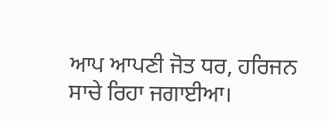ਆਪ ਆਪਣੀ ਜੋਤ ਧਰ, ਹਰਿਜਨ ਸਾਚੇ ਰਿਹਾ ਜਗਾਈਆ।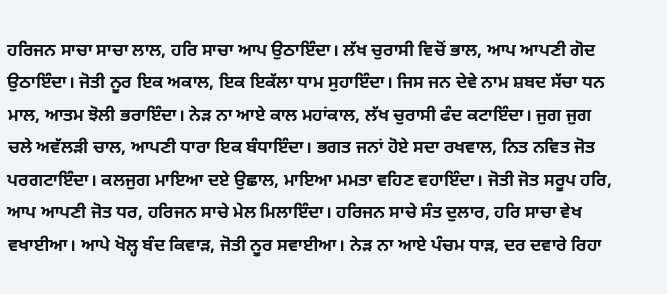ਹਰਿਜਨ ਸਾਚਾ ਸਾਚਾ ਲਾਲ, ਹਰਿ ਸਾਚਾ ਆਪ ਉਠਾਇੰਦਾ। ਲੱਖ ਚੁਰਾਸੀ ਵਿਚੋਂ ਭਾਲ, ਆਪ ਆਪਣੀ ਗੋਦ ਉਠਾਇੰਦਾ। ਜੋਤੀ ਨੂਰ ਇਕ ਅਕਾਲ, ਇਕ ਇਕੱਲਾ ਧਾਮ ਸੁਹਾਇੰਦਾ। ਜਿਸ ਜਨ ਦੇਵੇ ਨਾਮ ਸ਼ਬਦ ਸੱਚਾ ਧਨ ਮਾਲ, ਆਤਮ ਝੋਲੀ ਭਰਾਇੰਦਾ। ਨੇੜ ਨਾ ਆਏ ਕਾਲ ਮਹਾਂਕਾਲ, ਲੱਖ ਚੁਰਾਸੀ ਫੰਦ ਕਟਾਇੰਦਾ। ਜੁਗ ਜੁਗ ਚਲੇ ਅਵੱਲੜੀ ਚਾਲ, ਆਪਣੀ ਧਾਰਾ ਇਕ ਬੰਧਾਇੰਦਾ। ਭਗਤ ਜਨਾਂ ਹੋਏ ਸਦਾ ਰਖਵਾਲ, ਨਿਤ ਨਵਿਤ ਜੋਤ ਪਰਗਟਾਇੰਦਾ। ਕਲਜੁਗ ਮਾਇਆ ਦਏ ਉਛਾਲ, ਮਾਇਆ ਮਮਤਾ ਵਹਿਣ ਵਹਾਇੰਦਾ। ਜੋਤੀ ਜੋਤ ਸਰੂਪ ਹਰਿ, ਆਪ ਆਪਣੀ ਜੋਤ ਧਰ, ਹਰਿਜਨ ਸਾਚੇ ਮੇਲ ਮਿਲਾਇੰਦਾ। ਹਰਿਜਨ ਸਾਚੇ ਸੰਤ ਦੁਲਾਰ, ਹਰਿ ਸਾਚਾ ਵੇਖ ਵਖਾਈਆ। ਆਪੇ ਖੋਲ੍ਹ ਬੰਦ ਕਿਵਾੜ, ਜੋਤੀ ਨੂਰ ਸਵਾਈਆ। ਨੇੜ ਨਾ ਆਏ ਪੰਚਮ ਧਾੜ, ਦਰ ਦਵਾਰੇ ਰਿਹਾ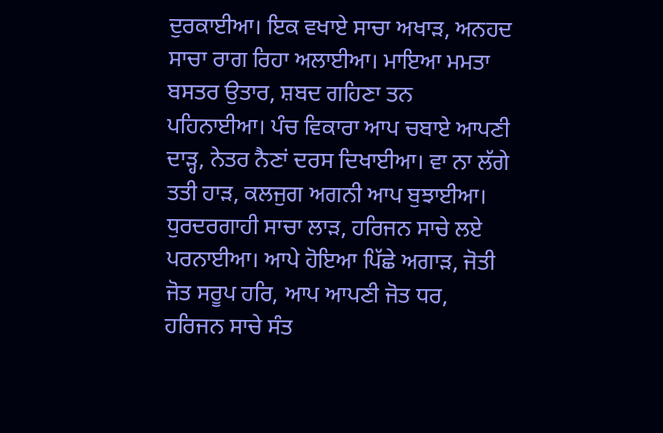ਦੁਰਕਾਈਆ। ਇਕ ਵਖਾਏ ਸਾਚਾ ਅਖਾੜ, ਅਨਹਦ ਸਾਚਾ ਰਾਗ ਰਿਹਾ ਅਲਾਈਆ। ਮਾਇਆ ਮਮਤਾ ਬਸਤਰ ਉਤਾਰ, ਸ਼ਬਦ ਗਹਿਣਾ ਤਨ ਪਹਿਨਾਈਆ। ਪੰਚ ਵਿਕਾਰਾ ਆਪ ਚਬਾਏ ਆਪਣੀ ਦਾੜ੍ਹ, ਨੇਤਰ ਨੈਣਾਂ ਦਰਸ ਦਿਖਾਈਆ। ਵਾ ਨਾ ਲੱਗੇ ਤਤੀ ਹਾੜ, ਕਲਜੁਗ ਅਗਨੀ ਆਪ ਬੁਝਾਈਆ। ਧੁਰਦਰਗਾਹੀ ਸਾਚਾ ਲਾੜ, ਹਰਿਜਨ ਸਾਚੇ ਲਏ ਪਰਨਾਈਆ। ਆਪੇ ਹੋਇਆ ਪਿੱਛੇ ਅਗਾੜ, ਜੋਤੀ ਜੋਤ ਸਰੂਪ ਹਰਿ, ਆਪ ਆਪਣੀ ਜੋਤ ਧਰ, ਹਰਿਜਨ ਸਾਚੇ ਸੰਤ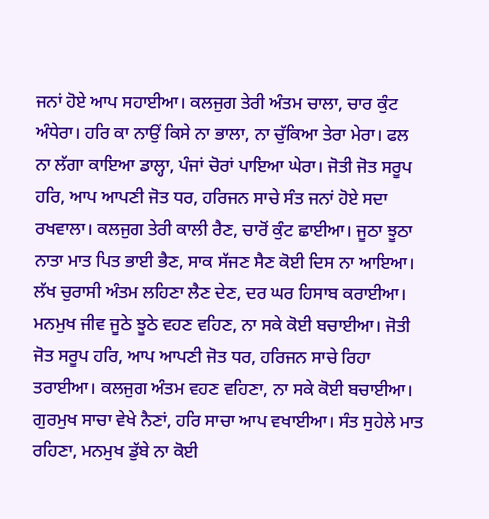ਜਨਾਂ ਹੋਏ ਆਪ ਸਹਾਈਆ। ਕਲਜੁਗ ਤੇਰੀ ਅੰਤਮ ਚਾਲਾ, ਚਾਰ ਕੁੰਟ ਅੰਧੇਰਾ। ਹਰਿ ਕਾ ਨਾਉਂ ਕਿਸੇ ਨਾ ਭਾਲਾ, ਨਾ ਚੁੱਕਿਆ ਤੇਰਾ ਮੇਰਾ। ਫਲ ਨਾ ਲੱਗਾ ਕਾਇਆ ਡਾਲ੍ਹਾ, ਪੰਜਾਂ ਚੋਰਾਂ ਪਾਇਆ ਘੇਰਾ। ਜੋਤੀ ਜੋਤ ਸਰੂਪ ਹਰਿ, ਆਪ ਆਪਣੀ ਜੋਤ ਧਰ, ਹਰਿਜਨ ਸਾਚੇ ਸੰਤ ਜਨਾਂ ਹੋਏ ਸਦਾ ਰਖਵਾਲਾ। ਕਲਜੁਗ ਤੇਰੀ ਕਾਲੀ ਰੈਣ, ਚਾਰੋਂ ਕੁੰਟ ਛਾਈਆ। ਜੂਠਾ ਝੂਠਾ ਨਾਤਾ ਮਾਤ ਪਿਤ ਭਾਈ ਭੈਣ, ਸਾਕ ਸੱਜਣ ਸੈਣ ਕੋਈ ਦਿਸ ਨਾ ਆਇਆ। ਲੱਖ ਚੁਰਾਸੀ ਅੰਤਮ ਲਹਿਣਾ ਲੈਣ ਦੇਣ, ਦਰ ਘਰ ਹਿਸਾਬ ਕਰਾਈਆ। ਮਨਮੁਖ ਜੀਵ ਜੂਠੇ ਝੂਠੇ ਵਹਣ ਵਹਿਣ, ਨਾ ਸਕੇ ਕੋਈ ਬਚਾਈਆ। ਜੋਤੀ ਜੋਤ ਸਰੂਪ ਹਰਿ, ਆਪ ਆਪਣੀ ਜੋਤ ਧਰ, ਹਰਿਜਨ ਸਾਚੇ ਰਿਹਾ ਤਰਾਈਆ। ਕਲਜੁਗ ਅੰਤਮ ਵਹਣ ਵਹਿਣਾ, ਨਾ ਸਕੇ ਕੋਈ ਬਚਾਈਆ। ਗੁਰਮੁਖ ਸਾਚਾ ਵੇਖੇ ਨੈਣਾਂ, ਹਰਿ ਸਾਚਾ ਆਪ ਵਖਾਈਆ। ਸੰਤ ਸੁਹੇਲੇ ਮਾਤ ਰਹਿਣਾ, ਮਨਮੁਖ ਡੁੱਬੇ ਨਾ ਕੋਈ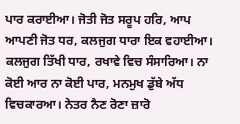ਪਾਰ ਕਰਾਈਆ। ਜੋਤੀ ਜੋਤ ਸਰੂਪ ਹਰਿ, ਆਪ ਆਪਣੀ ਜੋਤ ਧਰ, ਕਲਜੁਗ ਧਾਰਾ ਇਕ ਵਹਾਈਆ। ਕਲਜੁਗ ਤਿੱਖੀ ਧਾਰ, ਰਖਾਵੇ ਵਿਚ ਸੰਸਾਰਿਆ। ਨਾ ਕੋਈ ਆਰ ਨਾ ਕੋਈ ਪਾਰ, ਮਨਮੁਖ ਡੁੱਬੇ ਅੱਧ ਵਿਚਕਾਰਆ। ਨੇਤਰ ਨੈਣ ਰੋਣਾ ਜ਼ਾਰੋ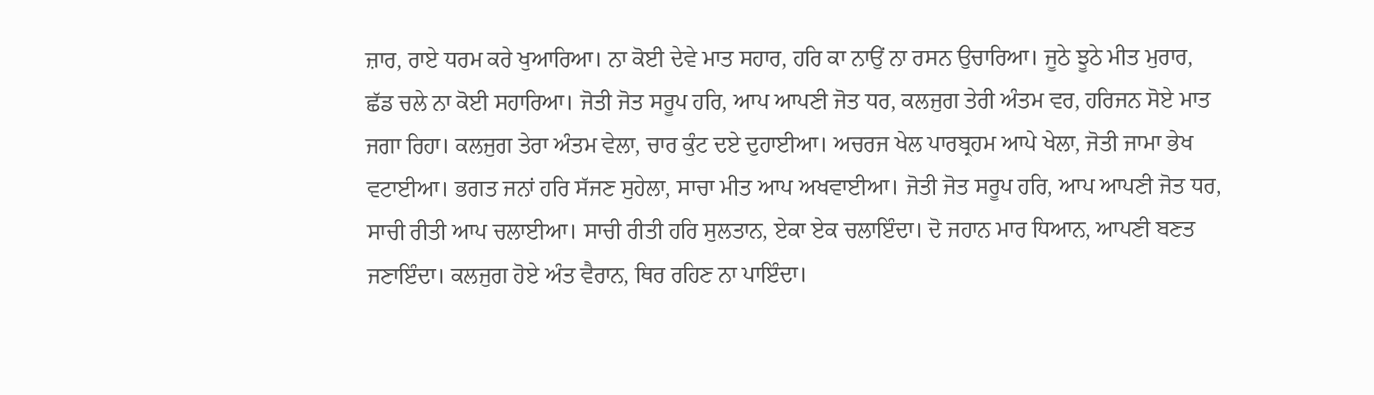ਜ਼ਾਰ, ਰਾਏ ਧਰਮ ਕਰੇ ਖੁਆਰਿਆ। ਨਾ ਕੋਈ ਦੇਵੇ ਮਾਤ ਸਹਾਰ, ਹਰਿ ਕਾ ਨਾਉਂ ਨਾ ਰਸਨ ਉਚਾਰਿਆ। ਜੂਠੇ ਝੂਠੇ ਮੀਤ ਮੁਰਾਰ, ਛੱਡ ਚਲੇ ਨਾ ਕੋਈ ਸਹਾਰਿਆ। ਜੋਤੀ ਜੋਤ ਸਰੂਪ ਹਰਿ, ਆਪ ਆਪਣੀ ਜੋਤ ਧਰ, ਕਲਜੁਗ ਤੇਰੀ ਅੰਤਮ ਵਰ, ਹਰਿਜਨ ਸੋਏ ਮਾਤ ਜਗਾ ਰਿਹਾ। ਕਲਜੁਗ ਤੇਰਾ ਅੰਤਮ ਵੇਲਾ, ਚਾਰ ਕੁੰਟ ਦਏ ਦੁਹਾਈਆ। ਅਚਰਜ ਖੇਲ ਪਾਰਬ੍ਰਹਮ ਆਪੇ ਖੇਲਾ, ਜੋਤੀ ਜਾਮਾ ਭੇਖ ਵਟਾਈਆ। ਭਗਤ ਜਨਾਂ ਹਰਿ ਸੱਜਣ ਸੁਹੇਲਾ, ਸਾਚਾ ਮੀਤ ਆਪ ਅਖਵਾਈਆ। ਜੋਤੀ ਜੋਤ ਸਰੂਪ ਹਰਿ, ਆਪ ਆਪਣੀ ਜੋਤ ਧਰ, ਸਾਚੀ ਰੀਤੀ ਆਪ ਚਲਾਈਆ। ਸਾਚੀ ਰੀਤੀ ਹਰਿ ਸੁਲਤਾਨ, ਏਕਾ ਏਕ ਚਲਾਇੰਦਾ। ਦੋ ਜਹਾਨ ਮਾਰ ਧਿਆਨ, ਆਪਣੀ ਬਣਤ ਜਣਾਇੰਦਾ। ਕਲਜੁਗ ਹੋਏ ਅੰਤ ਵੈਰਾਨ, ਥਿਰ ਰਹਿਣ ਨਾ ਪਾਇੰਦਾ।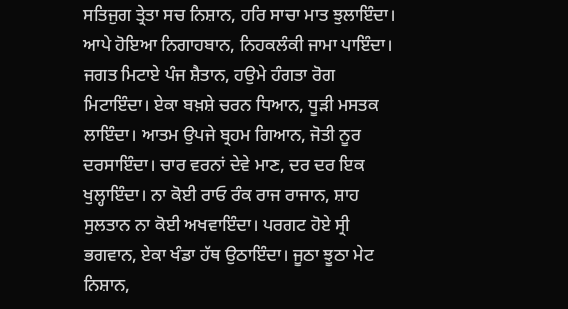ਸਤਿਜੁਗ ਤ੍ਰੇਤਾ ਸਚ ਨਿਸ਼ਾਨ, ਹਰਿ ਸਾਚਾ ਮਾਤ ਝੁਲਾਇੰਦਾ। ਆਪੇ ਹੋਇਆ ਨਿਗਾਹਬਾਨ, ਨਿਹਕਲੰਕੀ ਜਾਮਾ ਪਾਇੰਦਾ। ਜਗਤ ਮਿਟਾਏ ਪੰਜ ਸ਼ੈਤਾਨ, ਹਉਮੇ ਹੰਗਤਾ ਰੋਗ ਮਿਟਾਇੰਦਾ। ਏਕਾ ਬਖ਼ਸ਼ੇ ਚਰਨ ਧਿਆਨ, ਧੂੜੀ ਮਸਤਕ ਲਾਇੰਦਾ। ਆਤਮ ਉਪਜੇ ਬ੍ਰਹਮ ਗਿਆਨ, ਜੋਤੀ ਨੂਰ ਦਰਸਾਇੰਦਾ। ਚਾਰ ਵਰਨਾਂ ਦੇਵੇ ਮਾਣ, ਦਰ ਦਰ ਇਕ ਖੁਲ੍ਹਾਇੰਦਾ। ਨਾ ਕੋਈ ਰਾਓ ਰੰਕ ਰਾਜ ਰਾਜਾਨ, ਸ਼ਾਹ ਸੁਲਤਾਨ ਨਾ ਕੋਈ ਅਖਵਾਇੰਦਾ। ਪਰਗਟ ਹੋਏ ਸ੍ਰੀ ਭਗਵਾਨ, ਏਕਾ ਖੰਡਾ ਹੱਥ ਉਠਾਇੰਦਾ। ਜੂਠਾ ਝੂਠਾ ਮੇਟ ਨਿਸ਼ਾਨ,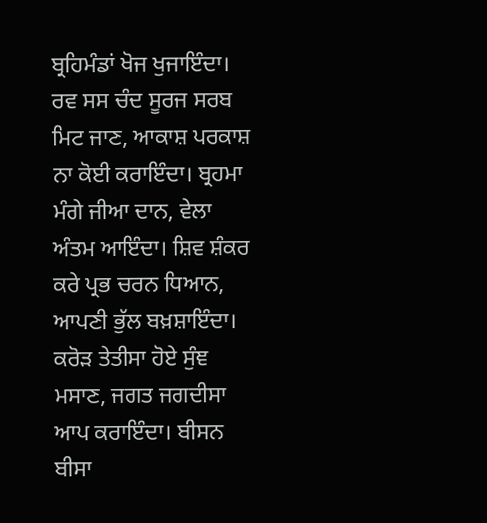ਬ੍ਰਹਿਮੰਡਾਂ ਖੋਜ ਖੁਜਾਇੰਦਾ। ਰਵ ਸਸ ਚੰਦ ਸੂਰਜ ਸਰਬ ਮਿਟ ਜਾਣ, ਆਕਾਸ਼ ਪਰਕਾਸ਼ ਨਾ ਕੋਈ ਕਰਾਇੰਦਾ। ਬ੍ਰਹਮਾ ਮੰਗੇ ਜੀਆ ਦਾਨ, ਵੇਲਾ ਅੰਤਮ ਆਇੰਦਾ। ਸ਼ਿਵ ਸ਼ੰਕਰ ਕਰੇ ਪ੍ਰਭ ਚਰਨ ਧਿਆਨ, ਆਪਣੀ ਭੁੱਲ ਬਖ਼ਸ਼ਾਇੰਦਾ। ਕਰੋੜ ਤੇਤੀਸਾ ਹੋਏ ਸੁੰਞ ਮਸਾਣ, ਜਗਤ ਜਗਦੀਸਾ ਆਪ ਕਰਾਇੰਦਾ। ਬੀਸਨ ਬੀਸਾ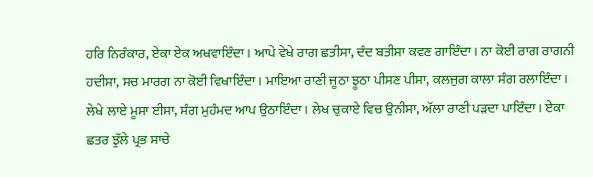ਹਰਿ ਨਿਰੰਕਾਰ, ਏਕਾ ਏਕ ਅਖਵਾਇੰਦਾ। ਆਪੇ ਵੇਖੇ ਰਾਗ ਛਤੀਸਾ, ਦੰਦ ਬਤੀਸਾ ਕਵਣ ਗਾਇੰਦਾ। ਨਾ ਕੋਈ ਰਾਗ ਰਾਗਨੀ ਹਦੀਸਾ, ਸਚ ਮਾਰਗ ਨਾ ਕੋਈ ਵਿਖਾਇੰਦਾ। ਮਾਇਆ ਰਾਣੀ ਜੂਠਾ ਝੂਠਾ ਪੀਸਣ ਪੀਸਾ, ਕਲਜੁਗ ਕਾਲਾ ਸੰਗ ਰਲਾਇੰਦਾ। ਲੇਖੇ ਲਾਏ ਮੂਸਾ ਈਸਾ, ਸੰਗ ਮੁਹੰਮਦ ਆਪ ਉਠਾਇੰਦਾ। ਲੇਖ ਚੁਕਾਏ ਵਿਚ ਉਨੀਸਾ, ਅੱਲਾ ਰਾਣੀ ਪੜਦਾ ਪਾਇੰਦਾ। ਏਕਾ ਛਤਰ ਝੁੱਲੇ ਪ੍ਰਭ ਸਾਚੇ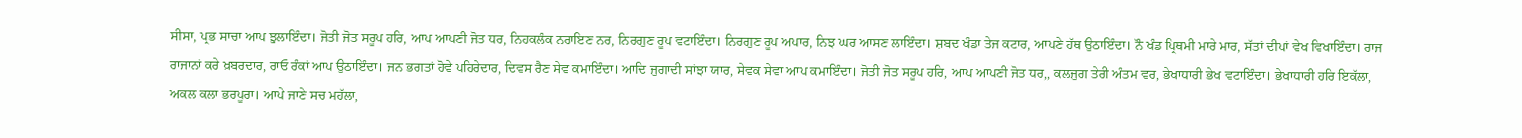ਸੀਸਾ, ਪ੍ਰਭ ਸਾਚਾ ਆਪ ਝੁਲਾਇੰਦਾ। ਜੋਤੀ ਜੋਤ ਸਰੂਪ ਹਰਿ, ਆਪ ਆਪਣੀ ਜੋਤ ਧਰ, ਨਿਹਕਲੰਕ ਨਰਾਇਣ ਨਰ, ਨਿਰਗੁਣ ਰੂਪ ਵਟਾਇੰਦਾ। ਨਿਰਗੁਣ ਰੂਪ ਅਪਾਰ, ਨਿਝ ਘਰ ਆਸਣ ਲਾਇੰਦਾ। ਸ਼ਬਦ ਖੰਡਾ ਤੇਜ ਕਟਾਰ, ਆਪਣੇ ਹੱਥ ਉਠਾਇੰਦਾ। ਨੌ ਖੰਡ ਪ੍ਰਿਥਮੀ ਮਾਰੇ ਮਾਰ, ਸੱਤਾਂ ਦੀਪਾਂ ਵੇਖ ਵਿਖਾਇੰਦਾ। ਰਾਜ ਰਾਜਾਨਾਂ ਕਰੇ ਖ਼ਬਰਦਾਰ, ਰਾਓ ਰੰਕਾਂ ਆਪ ਉਠਾਇੰਦਾ। ਜਨ ਭਗਤਾਂ ਹੋਵੇ ਪਹਿਰੇਦਾਰ, ਦਿਵਸ ਰੈਣ ਸੇਵ ਕਮਾਇੰਦਾ। ਆਦਿ ਜੁਗਾਦੀ ਸਾਂਝਾ ਯਾਰ, ਸੇਵਕ ਸੇਵਾ ਆਪ ਕਮਾਇੰਦਾ। ਜੋਤੀ ਜੋਤ ਸਰੂਪ ਹਰਿ, ਆਪ ਆਪਣੀ ਜੋਤ ਧਰ,, ਕਲਜੁਗ ਤੇਰੀ ਅੰਤਮ ਵਰ, ਭੇਖਾਧਾਰੀ ਭੇਖ ਵਟਾਇੰਦਾ। ਭੇਖਾਧਾਰੀ ਹਰਿ ਇਕੱਲਾ, ਅਕਲ ਕਲਾ ਭਰਪੂਰਾ। ਆਪੇ ਜਾਣੇ ਸਚ ਮਹੱਲਾ,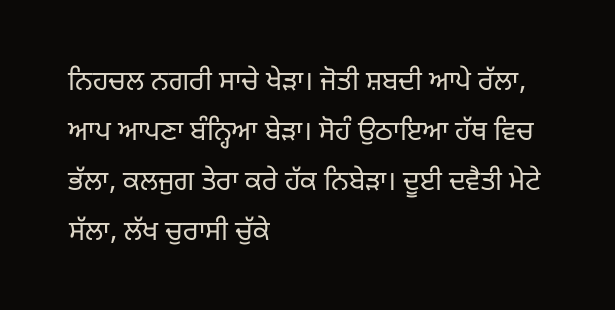ਨਿਹਚਲ ਨਗਰੀ ਸਾਚੇ ਖੇੜਾ। ਜੋਤੀ ਸ਼ਬਦੀ ਆਪੇ ਰੱਲਾ, ਆਪ ਆਪਣਾ ਬੰਨ੍ਹਿਆ ਬੇੜਾ। ਸੋਹੰ ਉਠਾਇਆ ਹੱਥ ਵਿਚ ਭੱਲਾ, ਕਲਜੁਗ ਤੇਰਾ ਕਰੇ ਹੱਕ ਨਿਬੇੜਾ। ਦੂਈ ਦਵੈਤੀ ਮੇਟੇ ਸੱਲਾ, ਲੱਖ ਚੁਰਾਸੀ ਚੁੱਕੇ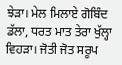ਝੇੜਾ। ਮੇਲ ਮਿਲਾਏ ਗੋਬਿੰਦ ਡੱਲਾ, ਧਰਤ ਮਾਤ ਤੇਰਾ ਖੁੱਲ੍ਹਾ ਵਿਹੜਾ। ਜੋਤੀ ਜੋਤ ਸਰੂਪ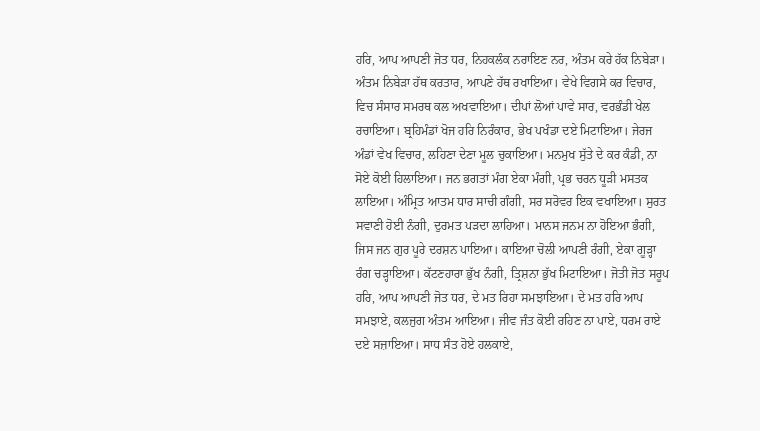ਹਰਿ, ਆਪ ਆਪਣੀ ਜੋਤ ਧਰ, ਨਿਹਕਲੰਕ ਨਰਾਇਣ ਨਰ, ਅੰਤਮ ਕਰੇ ਹੱਕ ਨਿਬੇੜਾ। ਅੰਤਮ ਨਿਬੇੜਾ ਹੱਥ ਕਰਤਾਰ, ਆਪਣੇ ਹੱਥ ਰਖਾਇਆ। ਵੇਖੇ ਵਿਗਸੇ ਕਰ ਵਿਚਾਰ, ਵਿਚ ਸੰਸਾਰ ਸਮਰਥ ਕਲ ਅਖਵਾਇਆ। ਦੀਪਾਂ ਲੋਆਂ ਪਾਵੇ ਸਾਰ, ਵਰਭੰਡੀ ਖੇਲ ਰਚਾਇਆ। ਬ੍ਰਹਿਮੰਡਾਂ ਖੋਜ ਹਰਿ ਨਿਰੰਕਾਰ, ਭੇਖ ਪਖੰਡਾ ਦਏ ਮਿਟਾਇਆ। ਜੇਰਜ ਅੰਡਾਂ ਵੇਖ ਵਿਚਾਰ, ਲਹਿਣਾ ਦੇਣਾ ਮੂਲ ਚੁਕਾਇਆ। ਮਨਮੁਖ ਸੁੱਤੇ ਦੇ ਕਰ ਕੰਡੀ, ਨਾ ਸੋਏ ਕੋਈ ਹਿਲਾਇਆ। ਜਨ ਭਗਤਾਂ ਮੰਗ ਏਕਾ ਮੰਗੀ, ਪ੍ਰਭ ਚਰਨ ਧੂੜੀ ਮਸਤਕ ਲਾਇਆ। ਅੰਮ੍ਰਿਤ ਆਤਮ ਧਾਰ ਸਾਚੀ ਗੰਗੀ, ਸਰ ਸਰੋਵਰ ਇਕ ਵਖਾਇਆ। ਸੁਰਤ ਸਵਾਣੀ ਹੋਈ ਨੰਗੀ, ਦੁਰਮਤ ਪੜਦਾ ਲਾਹਿਆ। ਮਾਨਸ ਜਨਮ ਨਾ ਹੋਇਆ ਭੰਗੀ, ਜਿਸ ਜਨ ਗੁਰ ਪੂਰੇ ਦਰਸ਼ਨ ਪਾਇਆ। ਕਾਇਆ ਚੋਲੀ ਆਪਣੀ ਰੰਗੀ, ਏਕਾ ਗੂੜ੍ਹਾ ਰੰਗ ਚੜ੍ਹਾਇਆ। ਕੱਟਣਹਾਰਾ ਭੁੱਖ ਨੰਗੀ, ਤ੍ਰਿਸ਼ਨਾ ਭੁੱਖ ਮਿਟਾਇਆ। ਜੋਤੀ ਜੋਤ ਸਰੂਪ ਹਰਿ, ਆਪ ਆਪਣੀ ਜੋਤ ਧਰ, ਦੇ ਮਤ ਰਿਹਾ ਸਮਝਾਇਆ। ਦੇ ਮਤ ਹਰਿ ਆਪ ਸਮਝਾਏ, ਕਲਜੁਗ ਅੰਤਮ ਆਇਆ। ਜੀਵ ਜੰਤ ਕੋਈ ਰਹਿਣ ਨਾ ਪਾਏ, ਧਰਮ ਰਾਏ ਦਏ ਸਜ਼ਾਇਆ। ਸਾਧ ਸੰਤ ਹੋਏ ਹਲਕਾਏ,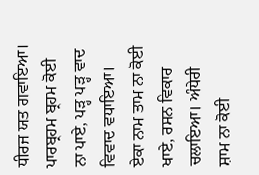ਧੀਰਜ ਯਤ ਗਵਾਇਆ। ਪਾਰਬ੍ਰਹਮ ਬ੍ਰਹਮ ਕੋਈ ਨਾ ਪਾਏ, ਪੜ੍ਹ ਪੜ੍ਹ ਵਾਦ ਵਿਵਾਦ ਵਧਾਇਆ। ਏਕਾ ਨਾਮ ਤਾਮ ਨਾ ਕੋਈ ਖਾਏ, ਰਸਨ ਵਿਕਾਰ ਚਲਾਇਆ। ਅੰਧੇਰੀ ਸ਼ਾਮ ਨਾ ਕੋਈ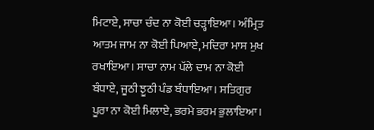ਮਿਟਾਏ, ਸਾਚਾ ਚੰਦ ਨਾ ਕੋਈ ਚੜ੍ਹਾਇਆ। ਅੰਮ੍ਰਿਤ ਆਤਮ ਜਾਮ ਨਾ ਕੋਈ ਪਿਆਏ, ਮਦਿਰਾ ਮਾਸ ਮੁਖ ਰਖਾਇਆ। ਸਾਚਾ ਨਾਮ ਪੱਲੇ ਦਾਮ ਨਾ ਕੋਈ ਬੰਧਾਏ, ਜੂਠੀ ਝੂਠੀ ਪੰਡ ਬੰਧਾਇਆ। ਸਤਿਗੁਰ ਪੂਰਾ ਨਾ ਕੋਈ ਮਿਲਾਏ, ਭਰਮੇ ਭਰਮ ਭੁਲਾਇਆ।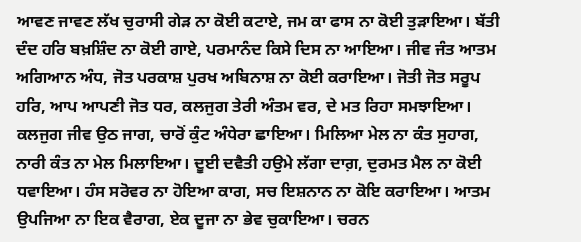ਆਵਣ ਜਾਵਣ ਲੱਖ ਚੁਰਾਸੀ ਗੇੜ ਨਾ ਕੋਈ ਕਟਾਏ, ਜਮ ਕਾ ਫਾਸ ਨਾ ਕੋਈ ਤੁੜਾਇਆ। ਬੱਤੀ ਦੰਦ ਹਰਿ ਬਖ਼ਸ਼ਿੰਦ ਨਾ ਕੋਈ ਗਾਏ, ਪਰਮਾਨੰਦ ਕਿਸੇ ਦਿਸ ਨਾ ਆਇਆ। ਜੀਵ ਜੰਤ ਆਤਮ ਅਗਿਆਨ ਅੰਧ, ਜੋਤ ਪਰਕਾਸ਼ ਪੁਰਖ ਅਬਿਨਾਸ਼ ਨਾ ਕੋਈ ਕਰਾਇਆ। ਜੋਤੀ ਜੋਤ ਸਰੂਪ ਹਰਿ, ਆਪ ਆਪਣੀ ਜੋਤ ਧਰ, ਕਲਜੁਗ ਤੇਰੀ ਅੰਤਮ ਵਰ, ਦੇ ਮਤ ਰਿਹਾ ਸਮਝਾਇਆ। ਕਲਜੁਗ ਜੀਵ ਉਠ ਜਾਗ, ਚਾਰੋਂ ਕੁੰਟ ਅੰਧੇਰਾ ਛਾਇਆ। ਮਿਲਿਆ ਮੇਲ ਨਾ ਕੰਤ ਸੁਹਾਗ, ਨਾਰੀ ਕੰਤ ਨਾ ਮੇਲ ਮਿਲਾਇਆ। ਦੂਈ ਦਵੈਤੀ ਹਉਮੇ ਲੱਗਾ ਦਾਗ਼, ਦੁਰਮਤ ਮੈਲ ਨਾ ਕੋਈ ਧਵਾਇਆ। ਹੰਸ ਸਰੋਵਰ ਨਾ ਹੋਇਆ ਕਾਗ, ਸਚ ਇਸ਼ਨਾਨ ਨਾ ਕੋਇ ਕਰਾਇਆ। ਆਤਮ ਉਪਜਿਆ ਨਾ ਇਕ ਵੈਰਾਗ, ਏਕ ਦੂਜਾ ਨਾ ਭੇਵ ਚੁਕਾਇਆ। ਚਰਨ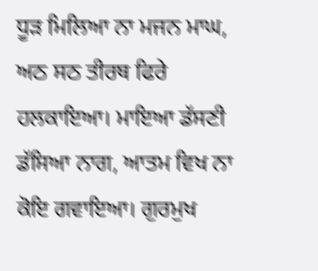ਧੂੜ ਮਿਲਿਆ ਨਾ ਮਜਨ ਮਾਘ, ਅਠ ਸਠ ਤੀਰਥ ਫਿਰੇ ਹਲਕਾਇਆ। ਮਾਇਆ ਡੱਸਣੀ ਡੱਸਿਆ ਨਾਗ, ਆਤਮ ਵਿਖ ਨਾ ਕੋਇ ਗਵਾਇਆ। ਗੁਰਮੁਖ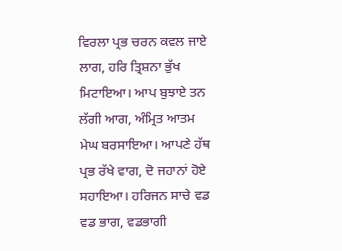ਵਿਰਲਾ ਪ੍ਰਭ ਚਰਨ ਕਵਲ ਜਾਏ ਲਾਗ, ਹਰਿ ਤ੍ਰਿਸ਼ਨਾ ਭੁੱਖ ਮਿਟਾਇਆ। ਆਪ ਬੁਝਾਏ ਤਨ ਲੱਗੀ ਆਗ, ਅੰਮ੍ਰਿਤ ਆਤਮ ਮੇਘ ਬਰਸਾਇਆ। ਆਪਣੇ ਹੱਥ ਪ੍ਰਭ ਰੱਖੇ ਵਾਗ, ਦੋ ਜਹਾਨਾਂ ਹੋਏ ਸਹਾਇਆ। ਹਰਿਜਨ ਸਾਚੇ ਵਡ ਵਡ ਭਾਗ, ਵਡਭਾਗੀ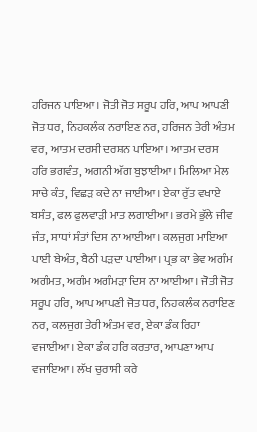ਹਰਿਜਨ ਪਾਇਆ। ਜੋਤੀ ਜੋਤ ਸਰੂਪ ਹਰਿ, ਆਪ ਆਪਣੀ ਜੋਤ ਧਰ, ਨਿਹਕਲੰਕ ਨਰਾਇਣ ਨਰ, ਹਰਿਜਨ ਤੇਰੀ ਅੰਤਮ ਵਰ, ਆਤਮ ਦਰਸੀ ਦਰਸ਼ਨ ਪਾਇਆ। ਆਤਮ ਦਰਸ ਹਰਿ ਭਗਵੰਤ, ਅਗਨੀ ਅੱਗ ਬੁਝਾਈਆ। ਮਿਲਿਆ ਮੇਲ ਸਾਚੇ ਕੰਤ, ਵਿਛੜ ਕਦੇ ਨਾ ਜਾਈਆ। ਏਕਾ ਰੁੱਤ ਵਖਾਏ ਬਸੰਤ, ਫਲ ਫੁਲਵਾੜੀ ਮਾਤ ਲਗਾਈਆ। ਭਰਮੇ ਭੁੱਲੇ ਜੀਵ ਜੰਤ, ਸਾਧਾਂ ਸੰਤਾਂ ਦਿਸ ਨਾ ਆਈਆ। ਕਲਜੁਗ ਮਾਇਆ ਪਾਈ ਬੇਅੰਤ, ਬੈਠੀ ਪੜਦਾ ਪਾਈਆ। ਪ੍ਰਭ ਕਾ ਭੇਵ ਅਗੰਮ ਅਗੰਮਤ, ਅਗੰਮ ਅਗੰਮੜਾ ਦਿਸ ਨਾ ਆਈਆ। ਜੋਤੀ ਜੋਤ ਸਰੂਪ ਹਰਿ, ਆਪ ਆਪਣੀ ਜੋਤ ਧਰ, ਨਿਹਕਲੰਕ ਨਰਾਇਣ ਨਰ, ਕਲਜੁਗ ਤੇਰੀ ਅੰਤਮ ਵਰ, ਏਕਾ ਡੰਕ ਰਿਹਾ ਵਜਾਈਆ। ਏਕਾ ਡੰਕ ਹਰਿ ਕਰਤਾਰ, ਆਪਣਾ ਆਪ ਵਜਾਇਆ। ਲੱਖ ਚੁਰਾਸੀ ਕਰੇ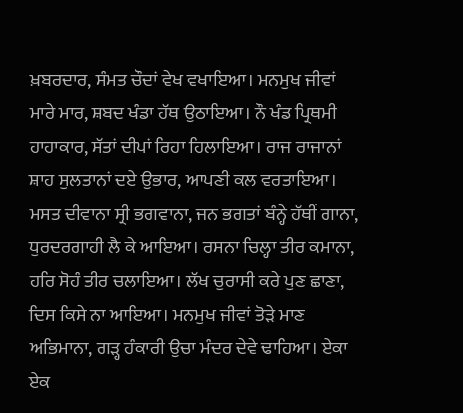ਖ਼ਬਰਦਾਰ, ਸੰਮਤ ਚੌਦਾਂ ਵੇਖ ਵਖਾਇਆ। ਮਨਮੁਖ ਜੀਵਾਂ ਮਾਰੇ ਮਾਰ, ਸ਼ਬਦ ਖੰਡਾ ਹੱਥ ਉਠਾਇਆ। ਨੌ ਖੰਡ ਪ੍ਰਿਥਮੀ ਹਾਹਾਕਾਰ, ਸੱਤਾਂ ਦੀਪਾਂ ਰਿਹਾ ਹਿਲਾਇਆ। ਰਾਜ ਰਾਜਾਨਾਂ ਸ਼ਾਹ ਸੁਲਤਾਨਾਂ ਦਏ ਉਭਾਰ, ਆਪਣੀ ਕਲ ਵਰਤਾਇਆ। ਮਸਤ ਦੀਵਾਨਾ ਸ੍ਰੀ ਭਗਵਾਨਾ, ਜਨ ਭਗਤਾਂ ਬੰਨ੍ਹੇ ਹੱਥੀਂ ਗਾਨਾ, ਧੁਰਦਰਗਾਹੀ ਲੈ ਕੇ ਆਇਆ। ਰਸਨਾ ਚਿਲ੍ਹਾ ਤੀਰ ਕਮਾਨਾ, ਹਰਿ ਸੋਹੰ ਤੀਰ ਚਲਾਇਆ। ਲੱਖ ਚੁਰਾਸੀ ਕਰੇ ਪੁਣ ਛਾਣਾ, ਦਿਸ ਕਿਸੇ ਨਾ ਆਇਆ। ਮਨਮੁਖ ਜੀਵਾਂ ਤੋੜੇ ਮਾਣ ਅਭਿਮਾਨਾ, ਗੜ੍ਹ ਹੰਕਾਰੀ ਉਚਾ ਮੰਦਰ ਦੇਵੇ ਢਾਹਿਆ। ਏਕਾ ਏਕ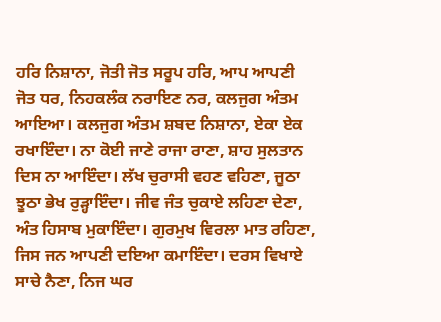ਹਰਿ ਨਿਸ਼ਾਨਾ, ਜੋਤੀ ਜੋਤ ਸਰੂਪ ਹਰਿ, ਆਪ ਆਪਣੀ ਜੋਤ ਧਰ, ਨਿਹਕਲੰਕ ਨਰਾਇਣ ਨਰ, ਕਲਜੁਗ ਅੰਤਮ ਆਇਆ। ਕਲਜੁਗ ਅੰਤਮ ਸ਼ਬਦ ਨਿਸ਼ਾਨਾ, ਏਕਾ ਏਕ ਰਖਾਇੰਦਾ। ਨਾ ਕੋਈ ਜਾਣੇ ਰਾਜਾ ਰਾਣਾ, ਸ਼ਾਹ ਸੁਲਤਾਨ ਦਿਸ ਨਾ ਆਇੰਦਾ। ਲੱਖ ਚੁਰਾਸੀ ਵਹਣ ਵਹਿਣਾ, ਜੂਠਾ ਝੂਠਾ ਭੇਖ ਰੁੜ੍ਹਾਇੰਦਾ। ਜੀਵ ਜੰਤ ਚੁਕਾਏ ਲਹਿਣਾ ਦੇਣਾ, ਅੰਤ ਹਿਸਾਬ ਮੁਕਾਇੰਦਾ। ਗੁਰਮੁਖ ਵਿਰਲਾ ਮਾਤ ਰਹਿਣਾ, ਜਿਸ ਜਨ ਆਪਣੀ ਦਇਆ ਕਮਾਇੰਦਾ। ਦਰਸ ਵਿਖਾਏ ਸਾਚੇ ਨੈਣਾ, ਨਿਜ ਘਰ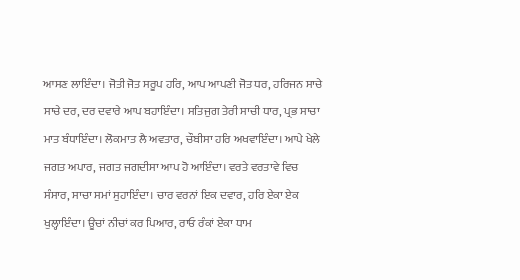ਆਸਣ ਲਾਇੰਦਾ। ਜੋਤੀ ਜੋਤ ਸਰੂਪ ਹਰਿ, ਆਪ ਆਪਣੀ ਜੋਤ ਧਰ, ਹਰਿਜਨ ਸਾਚੇ ਸਾਚੇ ਦਰ, ਦਰ ਦਵਾਰੇ ਆਪ ਬਹਾਇੰਦਾ। ਸਤਿਜੁਗ ਤੇਰੀ ਸਾਚੀ ਧਾਰ, ਪ੍ਰਭ ਸਾਚਾ ਮਾਤ ਬੰਧਾਇੰਦਾ। ਲੋਕਮਾਤ ਲੈ ਅਵਤਾਰ, ਚੌਬੀਸਾ ਹਰਿ ਅਖਵਾਇੰਦਾ। ਆਪੇ ਖੇਲੇ ਜਗਤ ਅਪਾਰ, ਜਗਤ ਜਗਦੀਸਾ ਆਪ ਹੋ ਆਇੰਦਾ। ਵਰਤੇ ਵਰਤਾਵੇ ਵਿਚ ਸੰਸਾਰ, ਸਾਚਾ ਸਮਾਂ ਸੁਹਾਇੰਦਾ। ਚਾਰ ਵਰਨਾਂ ਇਕ ਦਵਾਰ, ਹਰਿ ਏਕਾ ਏਕ ਖੁਲ੍ਹਾਇੰਦਾ। ਊਚਾਂ ਨੀਚਾਂ ਕਰ ਪਿਆਰ, ਰਾਓ ਰੰਕਾਂ ਏਕਾ ਧਾਮ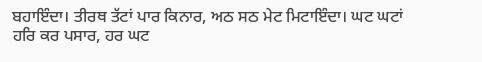ਬਹਾਇੰਦਾ। ਤੀਰਥ ਤੱਟਾਂ ਪਾਰ ਕਿਨਾਰ, ਅਠ ਸਠ ਮੇਟ ਮਿਟਾਇੰਦਾ। ਘਟ ਘਟਾਂ ਹਰਿ ਕਰ ਪਸਾਰ, ਹਰ ਘਟ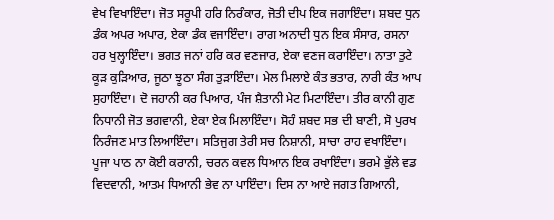ਵੇਖ ਵਿਖਾਇੰਦਾ। ਜੋਤ ਸਰੂਪੀ ਹਰਿ ਨਿਰੰਕਾਰ, ਜੋਤੀ ਦੀਪ ਇਕ ਜਗਾਇੰਦਾ। ਸ਼ਬਦ ਧੁਨ ਡੰਕ ਅਪਰ ਅਪਾਰ, ਏਕਾ ਡੰਕ ਵਜਾਇੰਦਾ। ਰਾਗ ਅਨਾਦੀ ਧੁਨ ਇਕ ਸੰਸਾਰ, ਰਸਨਾ ਹਰ ਖੁਲ੍ਹਾਇੰਦਾ। ਭਗਤ ਜਨਾਂ ਹਰਿ ਕਰ ਵਣਜਾਰ, ਏਕਾ ਵਣਜ ਕਰਾਇੰਦਾ। ਨਾਤਾ ਤੁਟੇ ਕੂੜ ਕੁੜਿਆਰ, ਜੂਠਾ ਝੂਠਾ ਸੰਗ ਤੁੜਾਇੰਦਾ। ਮੇਲ ਮਿਲਾਏ ਕੰਤ ਭਤਾਰ, ਨਾਰੀ ਕੰਤ ਆਪ ਸੁਹਾਇੰਦਾ। ਦੋ ਜਹਾਨੀ ਕਰ ਪਿਆਰ, ਪੰਜ ਸ਼ੈਤਾਨੀ ਮੇਟ ਮਿਟਾਇੰਦਾ। ਤੀਰ ਕਾਨੀ ਗੁਣ ਨਿਧਾਨੀ ਜੋਤ ਭਗਵਾਨੀ, ਏਕਾ ਏਕ ਮਿਲਾਇੰਦਾ। ਸੋਹੰ ਸ਼ਬਦ ਸਭ ਦੀ ਬਾਣੀ, ਸੋ ਪੁਰਖ ਨਿਰੰਜਣ ਮਾਤ ਲਿਆਇੰਦਾ। ਸਤਿਜੁਗ ਤੇਰੀ ਸਚ ਨਿਸ਼ਾਨੀ, ਸਾਚਾ ਰਾਹ ਵਖਾਇੰਦਾ। ਪੂਜਾ ਪਾਠ ਨਾ ਕੋਈ ਕਰਾਨੀ, ਚਰਨ ਕਵਲ ਧਿਆਨ ਇਕ ਰਖਾਇੰਦਾ। ਭਰਮੇ ਭੁੱਲੇ ਵਡ ਵਿਦਵਾਨੀ, ਆਤਮ ਧਿਆਨੀ ਭੇਵ ਨਾ ਪਾਇੰਦਾ। ਦਿਸ ਨਾ ਆਏ ਜਗਤ ਗਿਆਨੀ,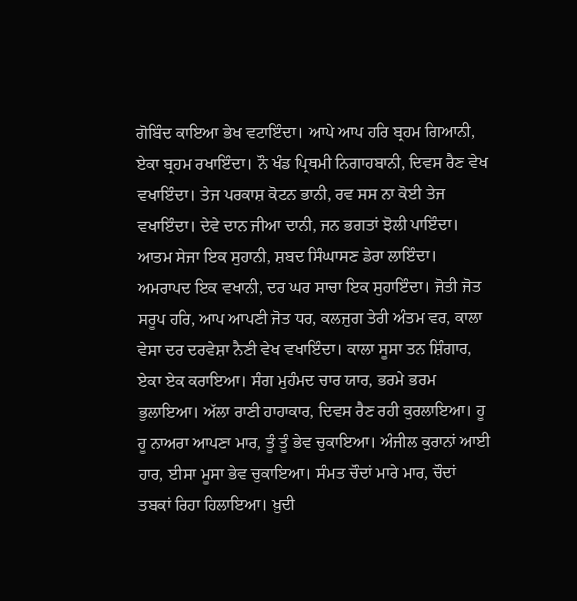ਗੋਬਿੰਦ ਕਾਇਆ ਭੇਖ ਵਟਾਇੰਦਾ। ਆਪੇ ਆਪ ਹਰਿ ਬ੍ਰਹਮ ਗਿਆਨੀ, ਏਕਾ ਬ੍ਰਹਮ ਰਖਾਇੰਦਾ। ਨੌ ਖੰਡ ਪ੍ਰਿਥਮੀ ਨਿਗਾਹਬਾਨੀ, ਦਿਵਸ ਰੈਣ ਵੇਖ ਵਖਾਇੰਦਾ। ਤੇਜ ਪਰਕਾਸ਼ ਕੋਟਨ ਭਾਨੀ, ਰਵ ਸਸ ਨਾ ਕੋਈ ਤੇਜ ਵਖਾਇੰਦਾ। ਦੇਵੇ ਦਾਨ ਜੀਆ ਦਾਨੀ, ਜਨ ਭਗਤਾਂ ਝੋਲੀ ਪਾਇੰਦਾ। ਆਤਮ ਸੇਜਾ ਇਕ ਸੁਹਾਨੀ, ਸ਼ਬਦ ਸਿੰਘਾਸਣ ਡੇਰਾ ਲਾਇੰਦਾ। ਅਮਰਾਪਦ ਇਕ ਵਖਾਨੀ, ਦਰ ਘਰ ਸਾਚਾ ਇਕ ਸੁਹਾਇੰਦਾ। ਜੋਤੀ ਜੋਤ ਸਰੂਪ ਹਰਿ, ਆਪ ਆਪਣੀ ਜੋਤ ਧਰ, ਕਲਜੁਗ ਤੇਰੀ ਅੰਤਮ ਵਰ, ਕਾਲਾ ਵੇਸਾ ਦਰ ਦਰਵੇਸ਼ਾ ਨੈਣੀ ਵੇਖ ਵਖਾਇੰਦਾ। ਕਾਲਾ ਸੂਸਾ ਤਨ ਸ਼ਿੰਗਾਰ, ਏਕਾ ਏਕ ਕਰਾਇਆ। ਸੰਗ ਮੁਹੰਮਦ ਚਾਰ ਯਾਰ, ਭਰਮੇ ਭਰਮ ਭੁਲਾਇਆ। ਅੱਲਾ ਰਾਣੀ ਹਾਹਾਕਾਰ, ਦਿਵਸ ਰੈਣ ਰਹੀ ਕੁਰਲਾਇਆ। ਹੂ ਹੂ ਨਾਅਰਾ ਆਪਣਾ ਮਾਰ, ਤੂੰ ਤੂੰ ਭੇਵ ਚੁਕਾਇਆ। ਅੰਜੀਲ ਕੁਰਾਨਾਂ ਆਈ ਹਾਰ, ਈਸਾ ਮੂਸਾ ਭੇਵ ਚੁਕਾਇਆ। ਸੰਮਤ ਚੌਦਾਂ ਮਾਰੇ ਮਾਰ, ਚੌਦਾਂ ਤਬਕਾਂ ਰਿਹਾ ਹਿਲਾਇਆ। ਖ਼ੁਦੀ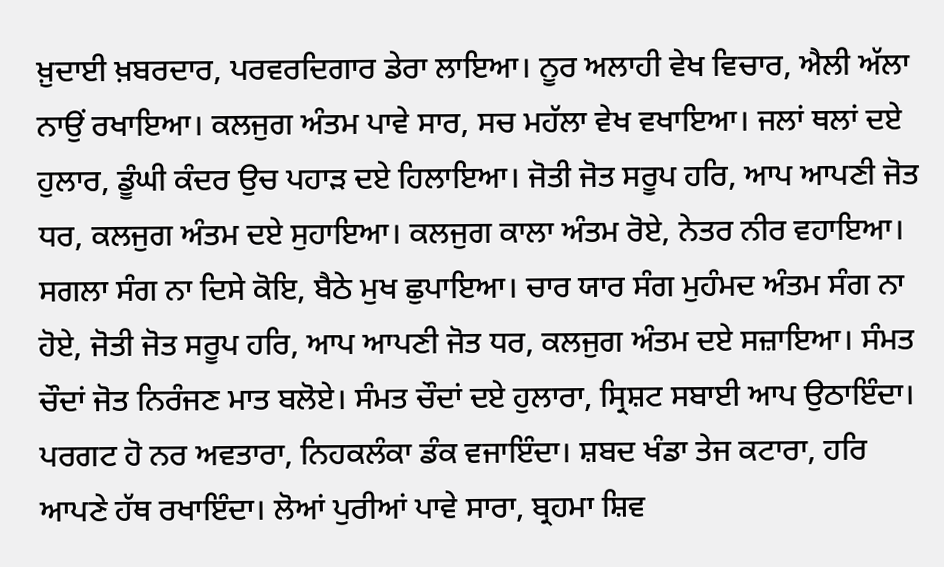ਖ਼ੁਦਾਈ ਖ਼ਬਰਦਾਰ, ਪਰਵਰਦਿਗਾਰ ਡੇਰਾ ਲਾਇਆ। ਨੂਰ ਅਲਾਹੀ ਵੇਖ ਵਿਚਾਰ, ਐਲੀ ਅੱਲਾ ਨਾਉਂ ਰਖਾਇਆ। ਕਲਜੁਗ ਅੰਤਮ ਪਾਵੇ ਸਾਰ, ਸਚ ਮਹੱਲਾ ਵੇਖ ਵਖਾਇਆ। ਜਲਾਂ ਥਲਾਂ ਦਏ ਹੁਲਾਰ, ਡੂੰਘੀ ਕੰਦਰ ਉਚ ਪਹਾੜ ਦਏ ਹਿਲਾਇਆ। ਜੋਤੀ ਜੋਤ ਸਰੂਪ ਹਰਿ, ਆਪ ਆਪਣੀ ਜੋਤ ਧਰ, ਕਲਜੁਗ ਅੰਤਮ ਦਏ ਸੁਹਾਇਆ। ਕਲਜੁਗ ਕਾਲਾ ਅੰਤਮ ਰੋਏ, ਨੇਤਰ ਨੀਰ ਵਹਾਇਆ। ਸਗਲਾ ਸੰਗ ਨਾ ਦਿਸੇ ਕੋਇ, ਬੈਠੇ ਮੁਖ ਛੁਪਾਇਆ। ਚਾਰ ਯਾਰ ਸੰਗ ਮੁਹੰਮਦ ਅੰਤਮ ਸੰਗ ਨਾ ਹੋਏ, ਜੋਤੀ ਜੋਤ ਸਰੂਪ ਹਰਿ, ਆਪ ਆਪਣੀ ਜੋਤ ਧਰ, ਕਲਜੁਗ ਅੰਤਮ ਦਏ ਸਜ਼ਾਇਆ। ਸੰਮਤ ਚੌਦਾਂ ਜੋਤ ਨਿਰੰਜਣ ਮਾਤ ਬਲੋਏ। ਸੰਮਤ ਚੌਦਾਂ ਦਏ ਹੁਲਾਰਾ, ਸ੍ਰਿਸ਼ਟ ਸਬਾਈ ਆਪ ਉਠਾਇੰਦਾ। ਪਰਗਟ ਹੋ ਨਰ ਅਵਤਾਰਾ, ਨਿਹਕਲੰਕਾ ਡੰਕ ਵਜਾਇੰਦਾ। ਸ਼ਬਦ ਖੰਡਾ ਤੇਜ ਕਟਾਰਾ, ਹਰਿ ਆਪਣੇ ਹੱਥ ਰਖਾਇੰਦਾ। ਲੋਆਂ ਪੁਰੀਆਂ ਪਾਵੇ ਸਾਰਾ, ਬ੍ਰਹਮਾ ਸ਼ਿਵ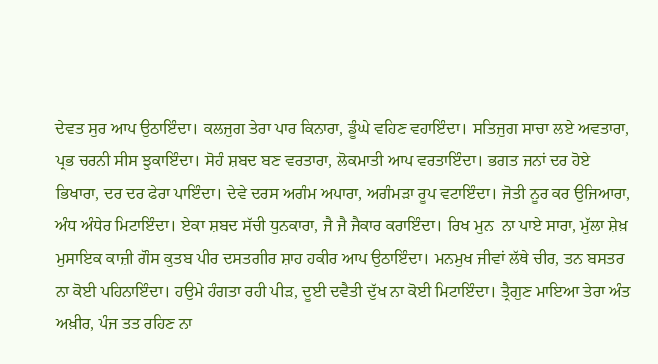ਦੇਵਤ ਸੁਰ ਆਪ ਉਠਾਇੰਦਾ। ਕਲਜੁਗ ਤੇਰਾ ਪਾਰ ਕਿਨਾਰਾ, ਡੂੰਘੇ ਵਹਿਣ ਵਹਾਇੰਦਾ। ਸਤਿਜੁਗ ਸਾਚਾ ਲਏ ਅਵਤਾਰਾ, ਪ੍ਰਭ ਚਰਨੀ ਸੀਸ ਝੁਕਾਇੰਦਾ। ਸੋਹੰ ਸ਼ਬਦ ਬਣ ਵਰਤਾਰਾ, ਲੋਕਮਾਤੀ ਆਪ ਵਰਤਾਇੰਦਾ। ਭਗਤ ਜਨਾਂ ਦਰ ਹੋਏ ਭਿਖਾਰਾ, ਦਰ ਦਰ ਫੇਰਾ ਪਾਇੰਦਾ। ਦੇਵੇ ਦਰਸ ਅਗੰਮ ਅਪਾਰਾ, ਅਗੰਮੜਾ ਰੂਪ ਵਟਾਇੰਦਾ। ਜੋਤੀ ਨੂਰ ਕਰ ਉਜਿਆਰਾ, ਅੰਧ ਅੰਧੇਰ ਮਿਟਾਇੰਦਾ। ਏਕਾ ਸ਼ਬਦ ਸੱਚੀ ਧੁਨਕਾਰਾ, ਜੈ ਜੈ ਜੈਕਾਰ ਕਰਾਇੰਦਾ। ਰਿਖ ਮੁਨ  ਨਾ ਪਾਏ ਸਾਰਾ, ਮੁੱਲਾ ਸ਼ੇਖ਼ ਮੁਸਾਇਕ ਕਾਜ਼ੀ ਗੌਸ ਕੁਤਬ ਪੀਰ ਦਸਤਗੀਰ ਸ਼ਾਹ ਹਕੀਰ ਆਪ ਉਠਾਇੰਦਾ। ਮਨਮੁਖ ਜੀਵਾਂ ਲੱਥੇ ਚੀਰ, ਤਨ ਬਸਤਰ ਨਾ ਕੋਈ ਪਹਿਨਾਇੰਦਾ। ਹਉਮੇ ਹੰਗਤਾ ਰਹੀ ਪੀੜ, ਦੂਈ ਦਵੈਤੀ ਦੁੱਖ ਨਾ ਕੋਈ ਮਿਟਾਇੰਦਾ। ਤ੍ਰੈਗੁਣ ਮਾਇਆ ਤੇਰਾ ਅੰਤ ਅਖ਼ੀਰ, ਪੰਜ ਤਤ ਰਹਿਣ ਨਾ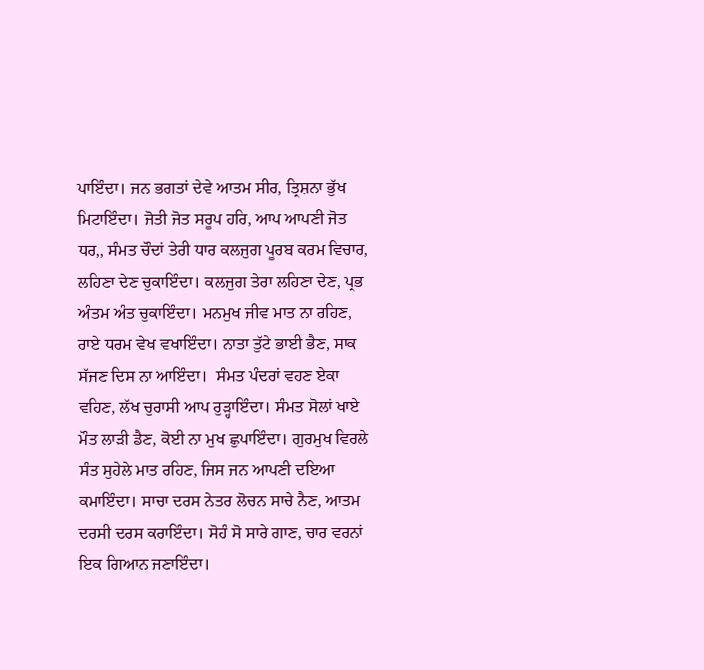ਪਾਇੰਦਾ। ਜਨ ਭਗਤਾਂ ਦੇਵੇ ਆਤਮ ਸੀਰ, ਤ੍ਰਿਸ਼ਨਾ ਭੁੱਖ ਮਿਟਾਇੰਦਾ। ਜੋਤੀ ਜੋਤ ਸਰੂਪ ਹਰਿ, ਆਪ ਆਪਣੀ ਜੋਤ ਧਰ,, ਸੰਮਤ ਚੌਦਾਂ ਤੇਰੀ ਧਾਰ ਕਲਜੁਗ ਪੂਰਬ ਕਰਮ ਵਿਚਾਰ, ਲਹਿਣਾ ਦੇਣ ਚੁਕਾਇੰਦਾ। ਕਲਜੁਗ ਤੇਰਾ ਲਹਿਣਾ ਦੇਣ, ਪ੍ਰਭ ਅੰਤਮ ਅੰਤ ਚੁਕਾਇੰਦਾ। ਮਨਮੁਖ ਜੀਵ ਮਾਤ ਨਾ ਰਹਿਣ, ਰਾਏ ਧਰਮ ਵੇਖ ਵਖਾਇੰਦਾ। ਨਾਤਾ ਤੁੱਟੇ ਭਾਈ ਭੈਣ, ਸਾਕ ਸੱਜਣ ਦਿਸ ਨਾ ਆਇੰਦਾ।  ਸੰਮਤ ਪੰਦਰਾਂ ਵਹਣ ਏਕਾ ਵਹਿਣ, ਲੱਖ ਚੁਰਾਸੀ ਆਪ ਰੁੜ੍ਹਾਇੰਦਾ। ਸੰਮਤ ਸੋਲਾਂ ਖਾਏ ਮੌਤ ਲਾੜੀ ਡੈਣ, ਕੋਈ ਨਾ ਮੁਖ ਛੁਪਾਇੰਦਾ। ਗੁਰਮੁਖ ਵਿਰਲੇ ਸੰਤ ਸੁਹੇਲੇ ਮਾਤ ਰਹਿਣ, ਜਿਸ ਜਨ ਆਪਣੀ ਦਇਆ ਕਮਾਇੰਦਾ। ਸਾਚਾ ਦਰਸ ਨੇਤਰ ਲੋਚਨ ਸਾਚੇ ਨੈਣ, ਆਤਮ ਦਰਸੀ ਦਰਸ ਕਰਾਇੰਦਾ। ਸੋਹੰ ਸੋ ਸਾਰੇ ਗਾਣ, ਚਾਰ ਵਰਨਾਂ ਇਕ ਗਿਆਨ ਜਣਾਇੰਦਾ।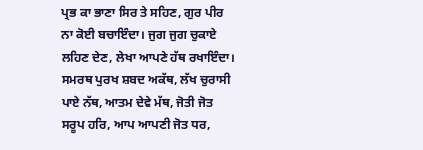ਪ੍ਰਭ ਕਾ ਭਾਣਾ ਸਿਰ ਤੇ ਸਹਿਣ, ਗੁਰ ਪੀਰ ਨਾ ਕੋਈ ਬਚਾਇੰਦਾ। ਜੁਗ ਜੁਗ ਚੁਕਾਏ ਲਹਿਣ ਦੇਣ, ਲੇਖਾ ਆਪਣੇ ਹੱਥ ਰਖਾਇੰਦਾ। ਸਮਰਥ ਪੁਰਖ ਸ਼ਬਦ ਅਕੱਥ, ਲੱਖ ਚੁਰਾਸੀ ਪਾਏ ਨੱਥ, ਆਤਮ ਦੇਵੇ ਮੱਥ, ਜੋਤੀ ਜੋਤ ਸਰੂਪ ਹਰਿ, ਆਪ ਆਪਣੀ ਜੋਤ ਧਰ,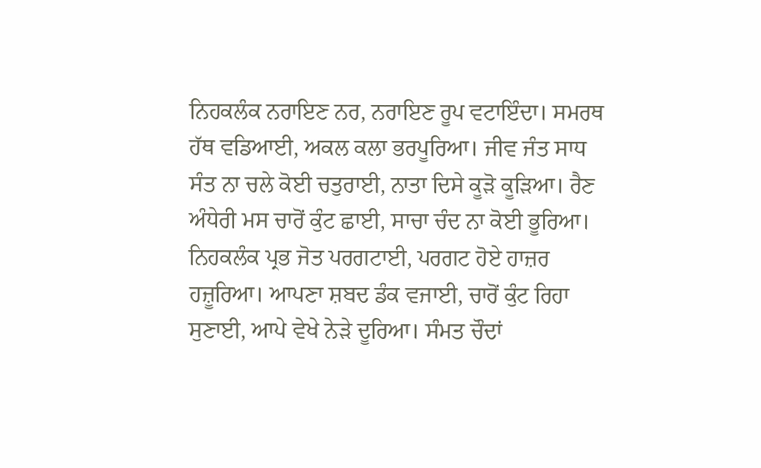ਨਿਹਕਲੰਕ ਨਰਾਇਣ ਨਰ, ਨਰਾਇਣ ਰੂਪ ਵਟਾਇੰਦਾ। ਸਮਰਥ ਹੱਥ ਵਡਿਆਈ, ਅਕਲ ਕਲਾ ਭਰਪੂਰਿਆ। ਜੀਵ ਜੰਤ ਸਾਧ ਸੰਤ ਨਾ ਚਲੇ ਕੋਈ ਚਤੁਰਾਈ, ਨਾਤਾ ਦਿਸੇ ਕੂੜੋ ਕੂੜਿਆ। ਰੈਣ ਅੰਧੇਰੀ ਮਸ ਚਾਰੋਂ ਕੁੰਟ ਛਾਈ, ਸਾਚਾ ਚੰਦ ਨਾ ਕੋਈ ਭੂਰਿਆ। ਨਿਹਕਲੰਕ ਪ੍ਰਭ ਜੋਤ ਪਰਗਟਾਈ, ਪਰਗਟ ਹੋਏ ਹਾਜ਼ਰ ਹਜ਼ੂਰਿਆ। ਆਪਣਾ ਸ਼ਬਦ ਡੰਕ ਵਜਾਈ, ਚਾਰੋਂ ਕੁੰਟ ਰਿਹਾ ਸੁਣਾਈ, ਆਪੇ ਵੇਖੇ ਨੇੜੇ ਦੂਰਿਆ। ਸੰਮਤ ਚੌਦਾਂ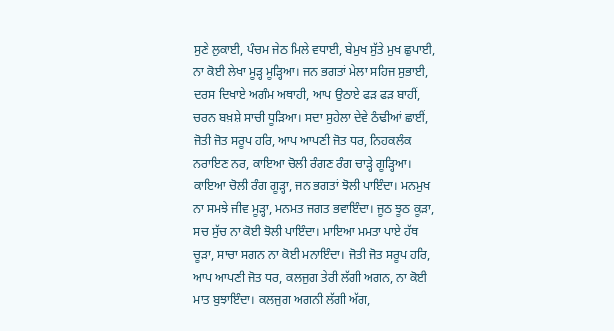ਸੁਣੇ ਲੁਕਾਈ, ਪੰਚਮ ਜੇਠ ਮਿਲੇ ਵਧਾਈ, ਬੇਮੁਖ ਸੁੱਤੇ ਮੁਖ ਛੁਪਾਈ, ਨਾ ਕੋਈ ਲੇਖਾ ਮੂੜ੍ਹ ਮੂੜ੍ਹਿਆ। ਜਨ ਭਗਤਾਂ ਮੇਲਾ ਸਹਿਜ ਸੁਭਾਈ, ਦਰਸ ਦਿਖਾਏ ਅਗੰਮ ਅਥਾਹੀ, ਆਪ ਉਠਾਏ ਫੜ ਫੜ ਬਾਹੀਂ, ਚਰਨ ਬਖ਼ਸ਼ੇ ਸਾਚੀ ਧੂੜਿਆ। ਸਦਾ ਸੁਹੇਲਾ ਦੇਵੇ ਠੰਢੀਆਂ ਛਾਈਂ, ਜੋਤੀ ਜੋਤ ਸਰੂਪ ਹਰਿ, ਆਪ ਆਪਣੀ ਜੋਤ ਧਰ, ਨਿਹਕਲੰਕ ਨਰਾਇਣ ਨਰ, ਕਾਇਆ ਚੋਲੀ ਰੰਗਣ ਰੰਗ ਚਾੜ੍ਹੇ ਗੂੜ੍ਹਿਆ। ਕਾਇਆ ਚੋਲੀ ਰੰਗ ਗੂੜ੍ਹਾ, ਜਨ ਭਗਤਾਂ ਝੋਲੀ ਪਾਇੰਦਾ। ਮਨਮੁਖ ਨਾ ਸਮਝੇ ਜੀਵ ਮੂੜ੍ਹਾ, ਮਨਮਤ ਜਗਤ ਭਵਾਇੰਦਾ। ਜੂਠ ਝੂਠ ਕੂੜਾ, ਸਚ ਸੁੱਚ ਨਾ ਕੋਈ ਝੋਲੀ ਪਾਇੰਦਾ। ਮਾਇਆ ਮਮਤਾ ਪਾਏ ਹੱਥ ਚੂੜਾ, ਸਾਚਾ ਸਗਨ ਨਾ ਕੋਈ ਮਨਾਇੰਦਾ। ਜੋਤੀ ਜੋਤ ਸਰੂਪ ਹਰਿ, ਆਪ ਆਪਣੀ ਜੋਤ ਧਰ, ਕਲਜੁਗ ਤੇਰੀ ਲੱਗੀ ਅਗਨ, ਨਾ ਕੋਈ ਮਾਤ ਬੁਝਾਇੰਦਾ। ਕਲਜੁਗ ਅਗਨੀ ਲੱਗੀ ਅੱਗ,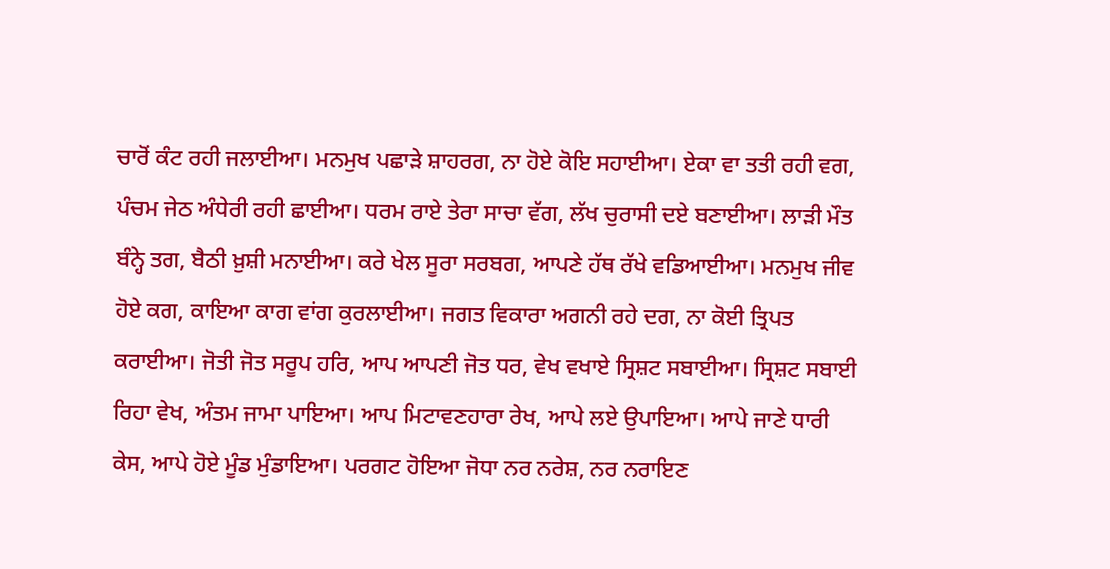ਚਾਰੋਂ ਕੰਟ ਰਹੀ ਜਲਾਈਆ। ਮਨਮੁਖ ਪਛਾੜੇ ਸ਼ਾਹਰਗ, ਨਾ ਹੋਏ ਕੋਇ ਸਹਾਈਆ। ਏਕਾ ਵਾ ਤਤੀ ਰਹੀ ਵਗ, ਪੰਚਮ ਜੇਠ ਅੰਧੇਰੀ ਰਹੀ ਛਾਈਆ। ਧਰਮ ਰਾਏ ਤੇਰਾ ਸਾਚਾ ਵੱਗ, ਲੱਖ ਚੁਰਾਸੀ ਦਏ ਬਣਾਈਆ। ਲਾੜੀ ਮੌਤ ਬੰਨ੍ਹੇ ਤਗ, ਬੈਠੀ ਖ਼ੁਸ਼ੀ ਮਨਾਈਆ। ਕਰੇ ਖੇਲ ਸੂਰਾ ਸਰਬਗ, ਆਪਣੇ ਹੱਥ ਰੱਖੇ ਵਡਿਆਈਆ। ਮਨਮੁਖ ਜੀਵ ਹੋਏ ਕਗ, ਕਾਇਆ ਕਾਗ ਵਾਂਗ ਕੁਰਲਾਈਆ। ਜਗਤ ਵਿਕਾਰਾ ਅਗਨੀ ਰਹੇ ਦਗ, ਨਾ ਕੋਈ ਤ੍ਰਿਪਤ ਕਰਾਈਆ। ਜੋਤੀ ਜੋਤ ਸਰੂਪ ਹਰਿ, ਆਪ ਆਪਣੀ ਜੋਤ ਧਰ, ਵੇਖ ਵਖਾਏ ਸ੍ਰਿਸ਼ਟ ਸਬਾਈਆ। ਸ੍ਰਿਸ਼ਟ ਸਬਾਈ ਰਿਹਾ ਵੇਖ, ਅੰਤਮ ਜਾਮਾ ਪਾਇਆ। ਆਪ ਮਿਟਾਵਣਹਾਰਾ ਰੇਖ, ਆਪੇ ਲਏ ਉਪਾਇਆ। ਆਪੇ ਜਾਣੇ ਧਾਰੀ ਕੇਸ, ਆਪੇ ਹੋਏ ਮੂੰਡ ਮੁੰਡਾਇਆ। ਪਰਗਟ ਹੋਇਆ ਜੋਧਾ ਨਰ ਨਰੇਸ਼, ਨਰ ਨਰਾਇਣ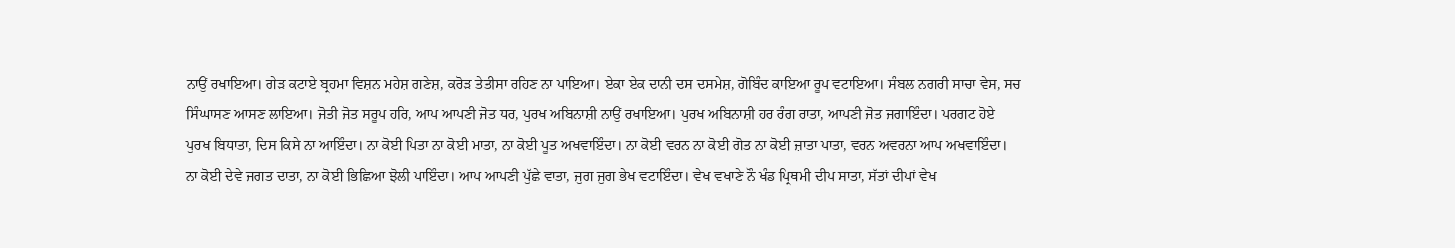ਨਾਉਂ ਰਖਾਇਆ। ਗੇੜ ਕਟਾਏ ਬ੍ਰਹਮਾ ਵਿਸ਼ਨ ਮਹੇਸ਼ ਗਣੇਸ਼, ਕਰੋੜ ਤੇਤੀਸਾ ਰਹਿਣ ਨਾ ਪਾਇਆ। ਏਕਾ ਏਕ ਦਾਨੀ ਦਸ ਦਸਮੇਸ਼, ਗੋਬਿੰਦ ਕਾਇਆ ਰੂਪ ਵਟਾਇਆ। ਸੰਬਲ ਨਗਰੀ ਸਾਚਾ ਵੇਸ, ਸਚ ਸਿੰਘਾਸਣ ਆਸਣ ਲਾਇਆ। ਜੋਤੀ ਜੋਤ ਸਰੂਪ ਹਰਿ, ਆਪ ਆਪਣੀ ਜੋਤ ਧਰ, ਪੁਰਖ ਅਬਿਨਾਸ਼ੀ ਨਾਉਂ ਰਖਾਇਆ। ਪੁਰਖ ਅਬਿਨਾਸ਼ੀ ਹਰ ਰੰਗ ਰਾਤਾ, ਆਪਣੀ ਜੋਤ ਜਗਾਇੰਦਾ। ਪਰਗਟ ਹੋਏ ਪੁਰਖ ਬਿਧਾਤਾ, ਦਿਸ ਕਿਸੇ ਨਾ ਆਇੰਦਾ। ਨਾ ਕੋਈ ਪਿਤਾ ਨਾ ਕੋਈ ਮਾਤਾ, ਨਾ ਕੋਈ ਪੂਤ ਅਖਵਾਇੰਦਾ। ਨਾ ਕੋਈ ਵਰਨ ਨਾ ਕੋਈ ਗੋਤ ਨਾ ਕੋਈ ਜ਼ਾਤਾ ਪਾਤਾ, ਵਰਨ ਅਵਰਨਾ ਆਪ ਅਖਵਾਇੰਦਾ। ਨਾ ਕੋਈ ਦੇਵੇ ਜਗਤ ਦਾਤਾ, ਨਾ ਕੋਈ ਭਿਛਿਆ ਝੋਲੀ ਪਾਇੰਦਾ। ਆਪ ਆਪਣੀ ਪੁੱਛੇ ਵਾਤਾ, ਜੁਗ ਜੁਗ ਭੇਖ ਵਟਾਇੰਦਾ। ਵੇਖ ਵਖਾਣੇ ਨੌ ਖੰਡ ਪ੍ਰਿਥਮੀ ਦੀਪ ਸਾਤਾ, ਸੱਤਾਂ ਦੀਪਾਂ ਵੇਖ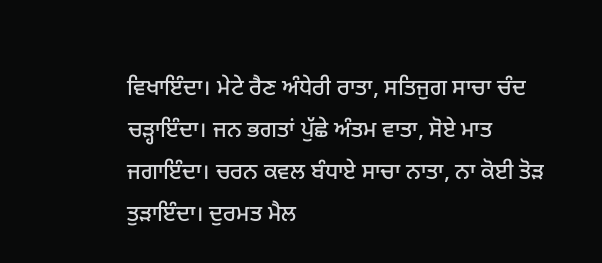ਵਿਖਾਇੰਦਾ। ਮੇਟੇ ਰੈਣ ਅੰਧੇਰੀ ਰਾਤਾ, ਸਤਿਜੁਗ ਸਾਚਾ ਚੰਦ ਚੜ੍ਹਾਇੰਦਾ। ਜਨ ਭਗਤਾਂ ਪੁੱਛੇ ਅੰਤਮ ਵਾਤਾ, ਸੋਏ ਮਾਤ ਜਗਾਇੰਦਾ। ਚਰਨ ਕਵਲ ਬੰਧਾਏ ਸਾਚਾ ਨਾਤਾ, ਨਾ ਕੋਈ ਤੋੜ ਤੁੜਾਇੰਦਾ। ਦੁਰਮਤ ਮੈਲ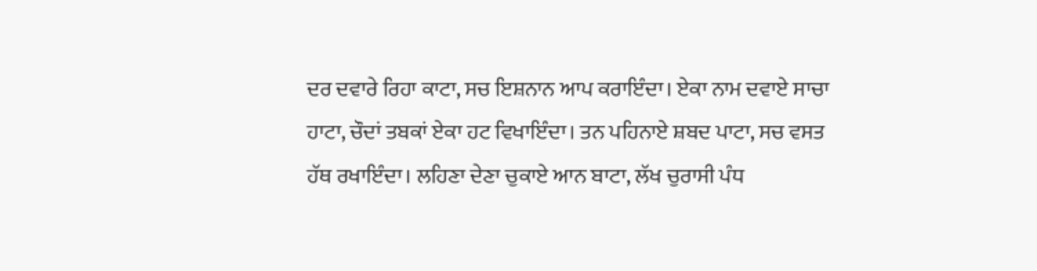ਦਰ ਦਵਾਰੇ ਰਿਹਾ ਕਾਟਾ, ਸਚ ਇਸ਼ਨਾਨ ਆਪ ਕਰਾਇੰਦਾ। ਏਕਾ ਨਾਮ ਦਵਾਏ ਸਾਚਾ ਹਾਟਾ, ਚੌਦਾਂ ਤਬਕਾਂ ਏਕਾ ਹਟ ਵਿਖਾਇੰਦਾ। ਤਨ ਪਹਿਨਾਏ ਸ਼ਬਦ ਪਾਟਾ, ਸਚ ਵਸਤ ਹੱਥ ਰਖਾਇੰਦਾ। ਲਹਿਣਾ ਦੇਣਾ ਚੁਕਾਏ ਆਨ ਬਾਟਾ, ਲੱਖ ਚੁਰਾਸੀ ਪੰਧ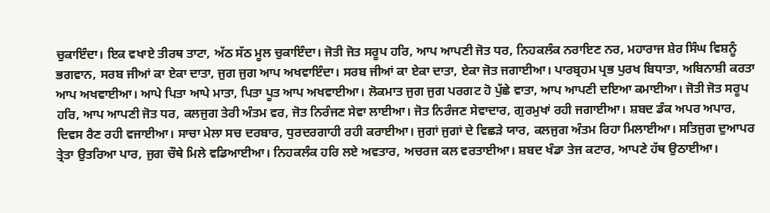ਚੁਕਾਇੰਦਾ। ਇਕ ਵਖਾਏ ਤੀਰਥ ਤਾਟਾ, ਅੱਠ ਸੱਠ ਮੂਲ ਚੁਕਾਇੰਦਾ। ਜੋਤੀ ਜੋਤ ਸਰੂਪ ਹਰਿ, ਆਪ ਆਪਣੀ ਜੋਤ ਧਰ, ਨਿਹਕਲੰਕ ਨਰਾਇਣ ਨਰ, ਮਹਾਰਾਜ ਸ਼ੇਰ ਸਿੰਘ ਵਿਸ਼ਨੂੰ ਭਗਵਾਨ, ਸਰਬ ਜੀਆਂ ਕਾ ਏਕਾ ਦਾਤਾ, ਜੁਗ ਜੁਗ ਆਪ ਅਖਵਾਇੰਦਾ। ਸਰਬ ਜੀਆਂ ਕਾ ਏਕਾ ਦਾਤਾ, ਏਕਾ ਜੋਤ ਜਗਾਈਆ। ਪਾਰਬ੍ਰਹਮ ਪ੍ਰਭ ਪੁਰਖ ਬਿਧਾਤਾ, ਅਬਿਨਾਸ਼ੀ ਕਰਤਾ ਆਪ ਅਖਵਾਈਆ। ਆਪੇ ਪਿਤਾ ਆਪੇ ਮਾਤਾ, ਪਿਤਾ ਪੂਤ ਆਪ ਅਖਵਾਈਆ। ਲੋਕਮਾਤ ਜੁਗ ਜੁਗ ਪਰਗਟ ਹੋ ਪੁੱਛੇ ਵਾਤਾ, ਆਪ ਆਪਣੀ ਦਇਆ ਕਮਾਈਆ। ਜੋਤੀ ਜੋਤ ਸਰੂਪ ਹਰਿ, ਆਪ ਆਪਣੀ ਜੋਤ ਧਰ, ਕਲਜੁਗ ਤੇਰੀ ਅੰਤਮ ਵਰ, ਜੋਤ ਨਿਰੰਜਣ ਸੇਵਾ ਲਾਈਆ। ਜੋਤ ਨਿਰੰਜਣ ਸੇਵਾਦਾਰ, ਗੁਰਮੁਖਾਂ ਰਹੀ ਜਗਾਈਆ। ਸ਼ਬਦ ਡੰਕ ਅਪਰ ਅਪਾਰ, ਦਿਵਸ ਰੈਣ ਰਹੀ ਵਜਾਈਆ। ਸਾਚਾ ਮੇਲਾ ਸਚ ਦਰਬਾਰ, ਧੁਰਦਰਗਾਹੀ ਰਹੀ ਕਰਾਈਆ। ਜੁਗਾਂ ਜੁਗਾਂ ਦੇ ਵਿਛੜੇ ਯਾਰ, ਕਲਜੁਗ ਅੰਤਮ ਰਿਹਾ ਮਿਲਾਈਆ। ਸਤਿਜੁਗ ਦੁਆਪਰ ਤ੍ਰੇਤਾ ਉਤਰਿਆ ਪਾਰ, ਜੁਗ ਚੌਥੇ ਮਿਲੇ ਵਡਿਆਈਆ। ਨਿਹਕਲੰਕ ਹਰਿ ਲਏ ਅਵਤਾਰ, ਅਚਰਜ ਕਲ ਵਰਤਾਈਆ। ਸ਼ਬਦ ਖੰਡਾ ਤੇਜ ਕਟਾਰ, ਆਪਣੇ ਹੱਥ ਉਠਾਈਆ।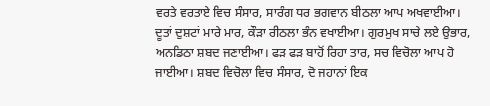ਵਰਤੇ ਵਰਤਾਏ ਵਿਚ ਸੰਸਾਰ, ਸਾਰੰਗ ਧਰ ਭਗਵਾਨ ਬੀਠਲਾ ਆਪ ਅਖਵਾਈਆ। ਦੂਤਾਂ ਦੁਸ਼ਟਾਂ ਮਾਰੇ ਮਾਰ, ਕੌੜਾ ਰੀਠਲਾ ਭੰਨ ਵਖਾਈਆ। ਗੁਰਮੁਖ ਸਾਚੇ ਲਏ ਉਭਾਰ, ਅਨਡਿਠਾ ਸ਼ਬਦ ਜਣਾਈਆ। ਫੜ ਫੜ ਬਾਹੋਂ ਰਿਹਾ ਤਾਰ, ਸਚ ਵਿਚੋਲਾ ਆਪ ਹੋ ਜਾਈਆ। ਸ਼ਬਦ ਵਿਚੋਲਾ ਵਿਚ ਸੰਸਾਰ, ਦੋ ਜਹਾਨਾਂ ਇਕ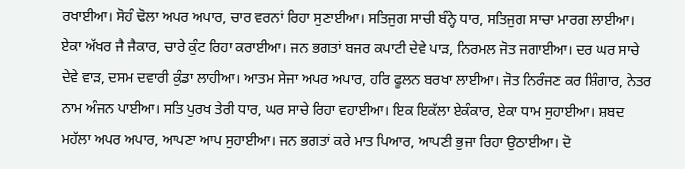ਰਖਾਈਆ। ਸੋਹੰ ਢੋਲਾ ਅਪਰ ਅਪਾਰ, ਚਾਰ ਵਰਨਾਂ ਰਿਹਾ ਸੁਣਾਈਆ। ਸਤਿਜੁਗ ਸਾਚੀ ਬੰਨ੍ਹੇ ਧਾਰ, ਸਤਿਜੁਗ ਸਾਚਾ ਮਾਰਗ ਲਾਈਆ। ਏਕਾ ਅੱਖਰ ਜੈ ਜੈਕਾਰ, ਚਾਰੇ ਕੁੰਟ ਰਿਹਾ ਕਰਾਈਆ। ਜਨ ਭਗਤਾਂ ਬਜਰ ਕਪਾਟੀ ਦੇਵੇ ਪਾੜ, ਨਿਰਮਲ ਜੋਤ ਜਗਾਈਆ। ਦਰ ਘਰ ਸਾਚੇ ਦੇਵੇ ਵਾੜ, ਦਸਮ ਦਵਾਰੀ ਕੁੰਡਾ ਲਾਹੀਆ। ਆਤਮ ਸੇਜਾ ਅਪਰ ਅਪਾਰ, ਹਰਿ ਫੂਲਨ ਬਰਖਾ ਲਾਈਆ। ਜੋਤ ਨਿਰੰਜਣ ਕਰ ਸ਼ਿੰਗਾਰ, ਨੇਤਰ ਨਾਮ ਅੰਜਨ ਪਾਈਆ। ਸਤਿ ਪੁਰਖ ਤੇਰੀ ਧਾਰ, ਘਰ ਸਾਚੇ ਰਿਹਾ ਵਹਾਈਆ। ਇਕ ਇਕੱਲਾ ਏਕੰਕਾਰ, ਏਕਾ ਧਾਮ ਸੁਹਾਈਆ। ਸ਼ਬਦ ਮਹੱਲਾ ਅਪਰ ਅਪਾਰ, ਆਪਣਾ ਆਪ ਸੁਹਾਈਆ। ਜਨ ਭਗਤਾਂ ਕਰੇ ਮਾਤ ਪਿਆਰ, ਆਪਣੀ ਭੁਜਾ ਰਿਹਾ ਉਠਾਈਆ। ਦੋ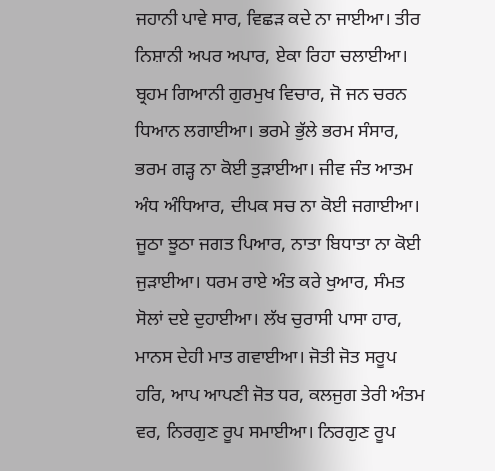ਜਹਾਨੀ ਪਾਵੇ ਸਾਰ, ਵਿਛੜ ਕਦੇ ਨਾ ਜਾਈਆ। ਤੀਰ ਨਿਸ਼ਾਨੀ ਅਪਰ ਅਪਾਰ, ਏਕਾ ਰਿਹਾ ਚਲਾਈਆ। ਬ੍ਰਹਮ ਗਿਆਨੀ ਗੁਰਮੁਖ ਵਿਚਾਰ, ਜੋ ਜਨ ਚਰਨ ਧਿਆਨ ਲਗਾਈਆ। ਭਰਮੇ ਭੁੱਲੇ ਭਰਮ ਸੰਸਾਰ, ਭਰਮ ਗੜ੍ਹ ਨਾ ਕੋਈ ਤੁੜਾਈਆ। ਜੀਵ ਜੰਤ ਆਤਮ ਅੰਧ ਅੰਧਿਆਰ, ਦੀਪਕ ਸਚ ਨਾ ਕੋਈ ਜਗਾਈਆ। ਜੂਠਾ ਝੂਠਾ ਜਗਤ ਪਿਆਰ, ਨਾਤਾ ਬਿਧਾਤਾ ਨਾ ਕੋਈ ਜੁੜਾਈਆ। ਧਰਮ ਰਾਏ ਅੰਤ ਕਰੇ ਖੁਆਰ, ਸੰਮਤ ਸੋਲਾਂ ਦਏ ਦੁਹਾਈਆ। ਲੱਖ ਚੁਰਾਸੀ ਪਾਸਾ ਹਾਰ, ਮਾਨਸ ਦੇਹੀ ਮਾਤ ਗਵਾਈਆ। ਜੋਤੀ ਜੋਤ ਸਰੂਪ ਹਰਿ, ਆਪ ਆਪਣੀ ਜੋਤ ਧਰ, ਕਲਜੁਗ ਤੇਰੀ ਅੰਤਮ ਵਰ, ਨਿਰਗੁਣ ਰੂਪ ਸਮਾਈਆ। ਨਿਰਗੁਣ ਰੂਪ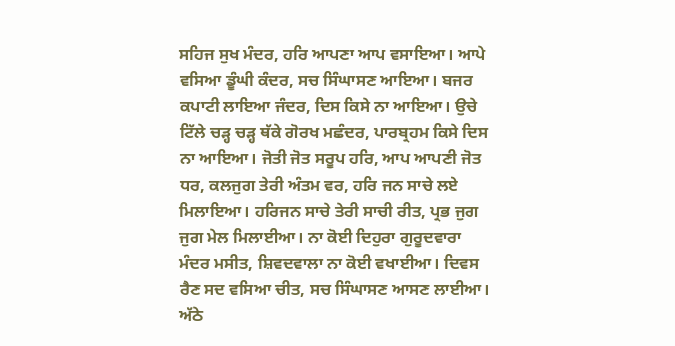ਸਹਿਜ ਸੁਖ ਮੰਦਰ, ਹਰਿ ਆਪਣਾ ਆਪ ਵਸਾਇਆ। ਆਪੇ ਵਸਿਆ ਡੂੰਘੀ ਕੰਦਰ, ਸਚ ਸਿੰਘਾਸਣ ਆਇਆ। ਬਜਰ ਕਪਾਟੀ ਲਾਇਆ ਜੰਦਰ, ਦਿਸ ਕਿਸੇ ਨਾ ਆਇਆ। ਉਚੇ ਟਿੱਲੇ ਚੜ੍ਹ ਚੜ੍ਹ ਥੱਕੇ ਗੋਰਖ ਮਛੰਦਰ, ਪਾਰਬ੍ਰਹਮ ਕਿਸੇ ਦਿਸ ਨਾ ਆਇਆ। ਜੋਤੀ ਜੋਤ ਸਰੂਪ ਹਰਿ, ਆਪ ਆਪਣੀ ਜੋਤ ਧਰ, ਕਲਜੁਗ ਤੇਰੀ ਅੰਤਮ ਵਰ, ਹਰਿ ਜਨ ਸਾਚੇ ਲਏ ਮਿਲਾਇਆ। ਹਰਿਜਨ ਸਾਚੇ ਤੇਰੀ ਸਾਚੀ ਰੀਤ, ਪ੍ਰਭ ਜੁਗ ਜੁਗ ਮੇਲ ਮਿਲਾਈਆ। ਨਾ ਕੋਈ ਦਿਹੁਰਾ ਗੁਰੂਦਵਾਰਾ ਮੰਦਰ ਮਸੀਤ, ਸ਼ਿਵਦਵਾਲਾ ਨਾ ਕੋਈ ਵਖਾਈਆ। ਦਿਵਸ ਰੈਣ ਸਦ ਵਸਿਆ ਚੀਤ, ਸਚ ਸਿੰਘਾਸਣ ਆਸਣ ਲਾਈਆ। ਅੱਠੇ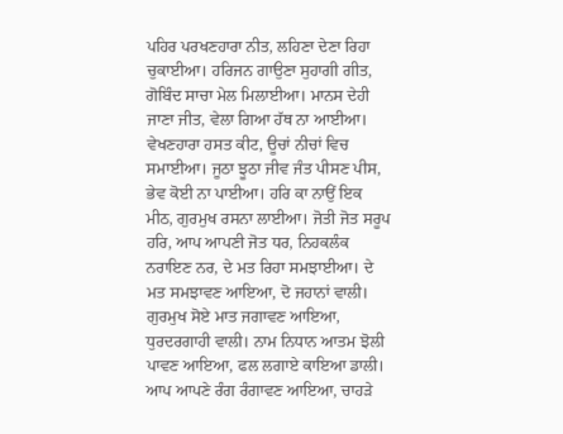ਪਹਿਰ ਪਰਖਣਹਾਰਾ ਨੀਤ, ਲਹਿਣਾ ਦੇਣਾ ਰਿਹਾ ਚੁਕਾਈਆ। ਹਰਿਜਨ ਗਾਉਣਾ ਸੁਹਾਗੀ ਗੀਤ, ਗੋਬਿੰਦ ਸਾਚਾ ਮੇਲ ਮਿਲਾਈਆ। ਮਾਨਸ ਦੇਹੀ ਜਾਣਾ ਜੀਤ, ਵੇਲਾ ਗਿਆ ਹੱਥ ਨਾ ਆਈਆ। ਵੇਖਣਹਾਰਾ ਹਸਤ ਕੀਟ, ਊਚਾਂ ਨੀਚਾਂ ਵਿਚ ਸਮਾਈਆ। ਜੂਠਾ ਝੂਠਾ ਜੀਵ ਜੰਤ ਪੀਸਣ ਪੀਸ, ਭੇਵ ਕੋਈ ਨਾ ਪਾਈਆ। ਹਰਿ ਕਾ ਨਾਉਂ ਇਕ ਮੀਠ, ਗੁਰਮੁਖ ਰਸਨਾ ਲਾਈਆ। ਜੋਤੀ ਜੋਤ ਸਰੂਪ ਹਰਿ, ਆਪ ਆਪਣੀ ਜੋਤ ਧਰ, ਨਿਹਕਲੰਕ ਨਰਾਇਣ ਨਰ, ਦੇ ਮਤ ਰਿਹਾ ਸਮਝਾਈਆ। ਦੇ ਮਤ ਸਮਝਾਵਣ ਆਇਆ, ਦੋ ਜਹਾਨਾਂ ਵਾਲੀ। ਗੁਰਮੁਖ ਸੋਏ ਮਾਤ ਜਗਾਵਣ ਆਇਆ, ਧੁਰਦਰਗਾਹੀ ਵਾਲੀ। ਨਾਮ ਨਿਧਾਨ ਆਤਮ ਝੋਲੀ ਪਾਵਣ ਆਇਆ, ਫਲ ਲਗਾਏ ਕਾਇਆ ਡਾਲੀ। ਆਪ ਆਪਣੇ ਰੰਗ ਰੰਗਾਵਣ ਆਇਆ, ਚਾਹੜੇ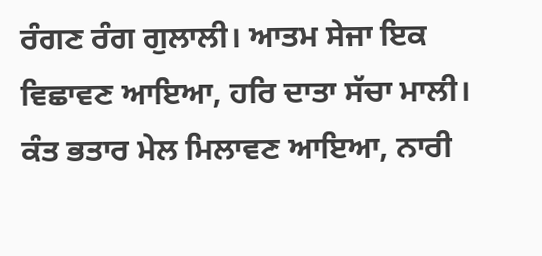ਰੰਗਣ ਰੰਗ ਗੁਲਾਲੀ। ਆਤਮ ਸੇਜਾ ਇਕ ਵਿਛਾਵਣ ਆਇਆ, ਹਰਿ ਦਾਤਾ ਸੱਚਾ ਮਾਲੀ। ਕੰਤ ਭਤਾਰ ਮੇਲ ਮਿਲਾਵਣ ਆਇਆ, ਨਾਰੀ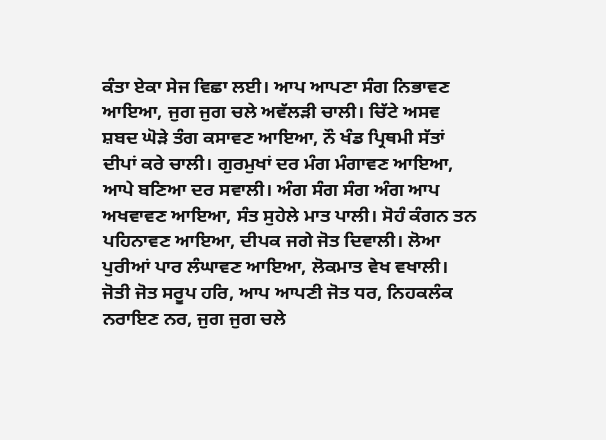ਕੰਤਾ ਏਕਾ ਸੇਜ ਵਿਛਾ ਲਈ। ਆਪ ਆਪਣਾ ਸੰਗ ਨਿਭਾਵਣ ਆਇਆ, ਜੁਗ ਜੁਗ ਚਲੇ ਅਵੱਲੜੀ ਚਾਲੀ। ਚਿੱਟੇ ਅਸਵ ਸ਼ਬਦ ਘੋੜੇ ਤੰਗ ਕਸਾਵਣ ਆਇਆ, ਨੌ ਖੰਡ ਪ੍ਰਿਥਮੀ ਸੱਤਾਂ ਦੀਪਾਂ ਕਰੇ ਚਾਲੀ। ਗੁਰਮੁਖਾਂ ਦਰ ਮੰਗ ਮੰਗਾਵਣ ਆਇਆ, ਆਪੇ ਬਣਿਆ ਦਰ ਸਵਾਲੀ। ਅੰਗ ਸੰਗ ਸੰਗ ਅੰਗ ਆਪ ਅਖਵਾਵਣ ਆਇਆ, ਸੰਤ ਸੁਹੇਲੇ ਮਾਤ ਪਾਲੀ। ਸੋਹੰ ਕੰਗਨ ਤਨ ਪਹਿਨਾਵਣ ਆਇਆ, ਦੀਪਕ ਜਗੇ ਜੋਤ ਦਿਵਾਲੀ। ਲੋਆ ਪੁਰੀਆਂ ਪਾਰ ਲੰਘਾਵਣ ਆਇਆ, ਲੋਕਮਾਤ ਵੇਖ ਵਖਾਲੀ। ਜੋਤੀ ਜੋਤ ਸਰੂਪ ਹਰਿ, ਆਪ ਆਪਣੀ ਜੋਤ ਧਰ, ਨਿਹਕਲੰਕ ਨਰਾਇਣ ਨਰ, ਜੁਗ ਜੁਗ ਚਲੇ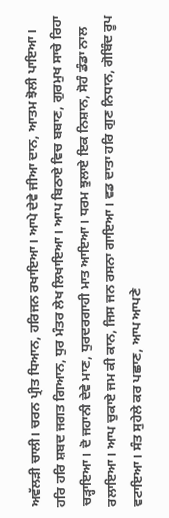ਅਵੱਲੜੀ ਚਾਲੀ। ਚਰਨ ਪ੍ਰੀਤ ਧਿਆਨ, ਹਰਿਜਨ ਰਖਾਇਆ। ਆਪੇ ਦੇਵੇ ਜੀਆ ਦਾਨ, ਆਤਮ ਝੋਲੀ ਪਾਇਆ। ਹਰਿ ਹਰਿ ਸ਼ਬਦ ਜਗਤ ਗਿਆਨ, ਧੁਰ ਮੰਤਰ ਲੇਖ ਲਿਖਾਇਆ। ਆਪ ਬਿਠਾਏ ਵਿਚ ਬਬਾਣ, ਗੁਰਮੁਖ ਸਾਚੇ ਰਿਹਾ ਚੜ੍ਹਾਇਆ। ਦੋ ਜਹਾਨੀ ਦੇਵੇ ਮਾਣ, ਧੁਰਦਰਗਾਹੀ ਮਾਤ ਆਇਆ। ਧਰਮ ਝੁਲਾਏ ਇਕ ਨਿਸ਼ਾਨ, ਸੋਹੰ ਡੰਡਾ ਨਾਲ ਰਲਾਇਆ। ਆਪ ਚੁਕਾਏ ਜਮ ਕੀ ਕਾਨ, ਜਿਸ ਜਨ ਰਸਨਾ ਗਾਇਆ। ਵਡ ਦਾਤਾ ਹਰਿ ਗੁਣ ਨਿਧਾਨ, ਗੋਬਿੰਦ ਰੂਪ ਵਟਾਇਆ। ਸੰਤ ਸੁਹੇਲੇ ਕਰ ਪਛਾਣ, ਆਪ ਆਪਣੇ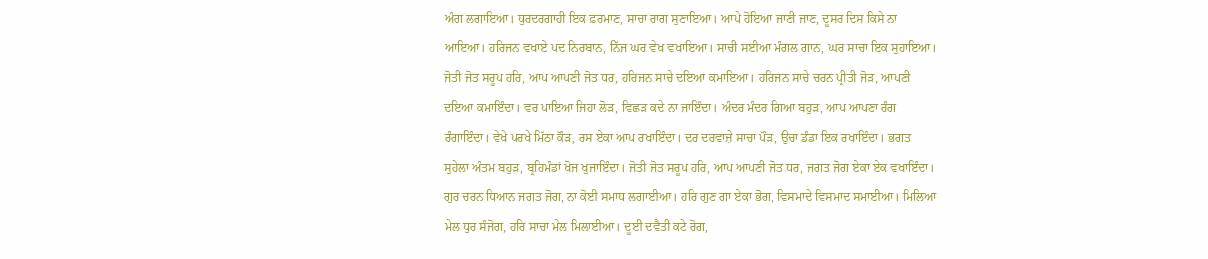ਅੰਗ ਲਗਾਇਆ। ਧੁਰਦਰਗਾਹੀ ਇਕ ਫ਼ਰਮਾਣ, ਸਾਚਾ ਰਾਗ ਸੁਣਾਇਆ। ਆਪੇ ਹੋਇਆ ਜਾਣੀ ਜਾਣ, ਦੂਸਰ ਦਿਸ ਕਿਸੇ ਨਾ ਆਇਆ। ਹਰਿਜਨ ਵਖਾਏ ਪਦ ਨਿਰਬਾਨ, ਨਿੱਜ ਘਰ ਵੇਖ ਵਖਾਇਆ। ਸਾਚੀ ਸਈਆ ਮੰਗਲ ਗਾਨ, ਘਰ ਸਾਚਾ ਇਕ ਸੁਹਾਇਆ। ਜੋਤੀ ਜੋਤ ਸਰੂਪ ਹਰਿ, ਆਪ ਆਪਣੀ ਜੋਤ ਧਰ, ਹਰਿਜਨ ਸਾਚੇ ਦਇਆ ਕਮਾਇਆ। ਹਰਿਜਨ ਸਾਚੇ ਚਰਨ ਪ੍ਰੀਤੀ ਜੋੜ, ਆਪਣੀ ਦਇਆ ਕਮਾਇੰਦਾ। ਵਰ ਪਾਇਆ ਜਿਹਾ ਲੋੜ, ਵਿਛੜ ਕਦੇ ਨਾ ਜਾਇੰਦਾ। ਅੰਦਰ ਮੰਦਰ ਗਿਆ ਬਹੁੜ, ਆਪ ਆਪਣਾ ਰੰਗ ਰੰਗਾਇੰਦਾ। ਵੇਖੇ ਪਰਖੇ ਮਿੱਠਾ ਕੌੜ, ਰਸ ਏਕਾ ਆਪ ਰਖਾਇੰਦਾ। ਦਰ ਦਰਵਾਜ਼ੇ ਸਾਚਾ ਪੌੜ, ਉਚਾ ਡੰਡਾ ਇਕ ਰਖਾਇੰਦਾ। ਭਗਤ ਸੁਹੇਲਾ ਅੰਤਮ ਬਹੁੜ, ਬ੍ਰਹਿਮੰਡਾਂ ਖੋਜ ਖੁਜਾਇੰਦਾ। ਜੋਤੀ ਜੋਤ ਸਰੂਪ ਹਰਿ, ਆਪ ਆਪਣੀ ਜੋਤ ਧਰ, ਜਗਤ ਜੋਗ ਏਕਾ ਏਕ ਵਖਾਇੰਦਾ। ਗੁਰ ਚਰਨ ਧਿਆਨ ਜਗਤ ਜੋਗ, ਨਾ ਕੋਈ ਸਮਾਧ ਲਗਾਈਆ। ਹਰਿ ਗੁਣ ਗਾ ਏਕਾ ਭੋਗ, ਵਿਸਮਾਦੇ ਵਿਸਮਾਦ ਸਮਾਈਆ। ਮਿਲਿਆ ਮੇਲ ਧੁਰ ਸੰਜੋਗ, ਹਰਿ ਸਾਚਾ ਮੇਲ ਮਿਲਾਈਆ। ਦੂਈ ਦਵੈਤੀ ਕਟੇ ਰੋਗ,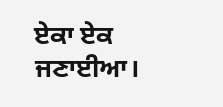ਏਕਾ ਏਕ ਜਣਾਈਆ।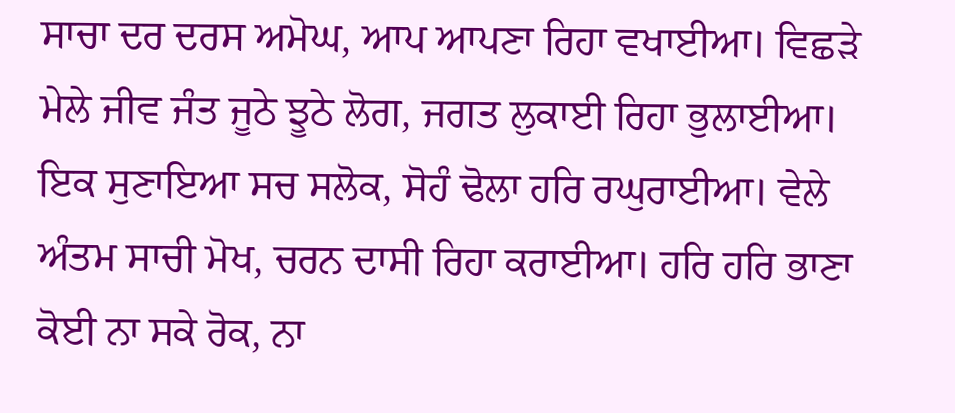ਸਾਚਾ ਦਰ ਦਰਸ ਅਮੋਘ, ਆਪ ਆਪਣਾ ਰਿਹਾ ਵਖਾਈਆ। ਵਿਛੜੇ ਮੇਲੇ ਜੀਵ ਜੰਤ ਜੂਠੇ ਝੂਠੇ ਲੋਗ, ਜਗਤ ਲੁਕਾਈ ਰਿਹਾ ਭੁਲਾਈਆ। ਇਕ ਸੁਣਾਇਆ ਸਚ ਸਲੋਕ, ਸੋਹੰ ਢੋਲਾ ਹਰਿ ਰਘੁਰਾਈਆ। ਵੇਲੇ ਅੰਤਮ ਸਾਚੀ ਮੋਖ, ਚਰਨ ਦਾਸੀ ਰਿਹਾ ਕਰਾਈਆ। ਹਰਿ ਹਰਿ ਭਾਣਾ ਕੋਈ ਨਾ ਸਕੇ ਰੋਕ, ਨਾ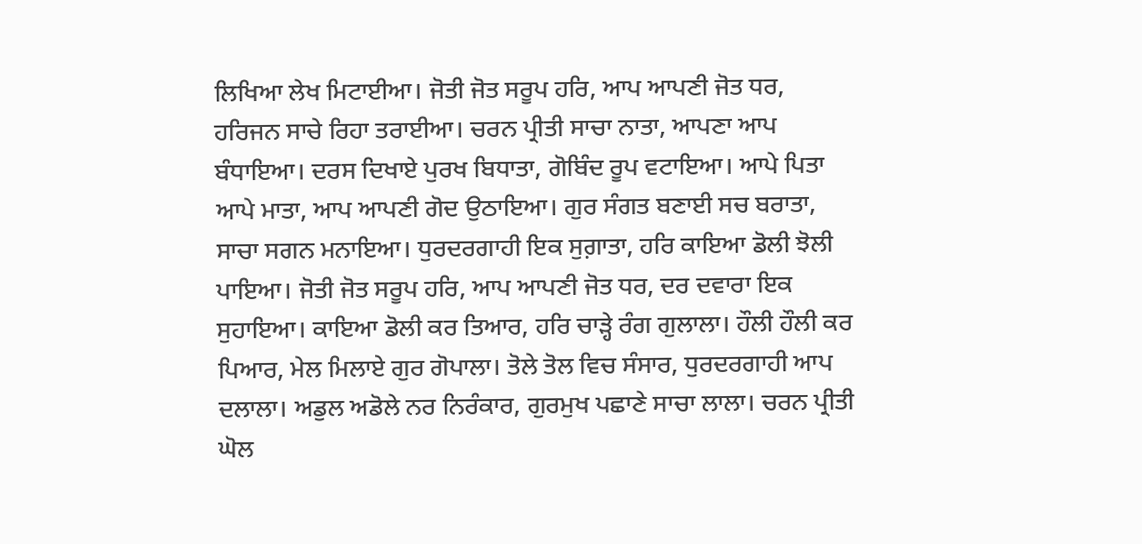ਲਿਖਿਆ ਲੇਖ ਮਿਟਾਈਆ। ਜੋਤੀ ਜੋਤ ਸਰੂਪ ਹਰਿ, ਆਪ ਆਪਣੀ ਜੋਤ ਧਰ, ਹਰਿਜਨ ਸਾਚੇ ਰਿਹਾ ਤਰਾਈਆ। ਚਰਨ ਪ੍ਰੀਤੀ ਸਾਚਾ ਨਾਤਾ, ਆਪਣਾ ਆਪ ਬੰਧਾਇਆ। ਦਰਸ ਦਿਖਾਏ ਪੁਰਖ ਬਿਧਾਤਾ, ਗੋਬਿੰਦ ਰੂਪ ਵਟਾਇਆ। ਆਪੇ ਪਿਤਾ ਆਪੇ ਮਾਤਾ, ਆਪ ਆਪਣੀ ਗੋਦ ਉਠਾਇਆ। ਗੁਰ ਸੰਗਤ ਬਣਾਈ ਸਚ ਬਰਾਤਾ, ਸਾਚਾ ਸਗਨ ਮਨਾਇਆ। ਧੁਰਦਰਗਾਹੀ ਇਕ ਸੁਗ਼ਾਤਾ, ਹਰਿ ਕਾਇਆ ਡੋਲੀ ਝੋਲੀ ਪਾਇਆ। ਜੋਤੀ ਜੋਤ ਸਰੂਪ ਹਰਿ, ਆਪ ਆਪਣੀ ਜੋਤ ਧਰ, ਦਰ ਦਵਾਰਾ ਇਕ ਸੁਹਾਇਆ। ਕਾਇਆ ਡੋਲੀ ਕਰ ਤਿਆਰ, ਹਰਿ ਚਾੜ੍ਹੇ ਰੰਗ ਗੁਲਾਲਾ। ਹੌਲੀ ਹੌਲੀ ਕਰ ਪਿਆਰ, ਮੇਲ ਮਿਲਾਏ ਗੁਰ ਗੋਪਾਲਾ। ਤੋਲੇ ਤੋਲ ਵਿਚ ਸੰਸਾਰ, ਧੁਰਦਰਗਾਹੀ ਆਪ ਦਲਾਲਾ। ਅਡੁਲ ਅਡੋਲੇ ਨਰ ਨਿਰੰਕਾਰ, ਗੁਰਮੁਖ ਪਛਾਣੇ ਸਾਚਾ ਲਾਲਾ। ਚਰਨ ਪ੍ਰੀਤੀ ਘੋਲ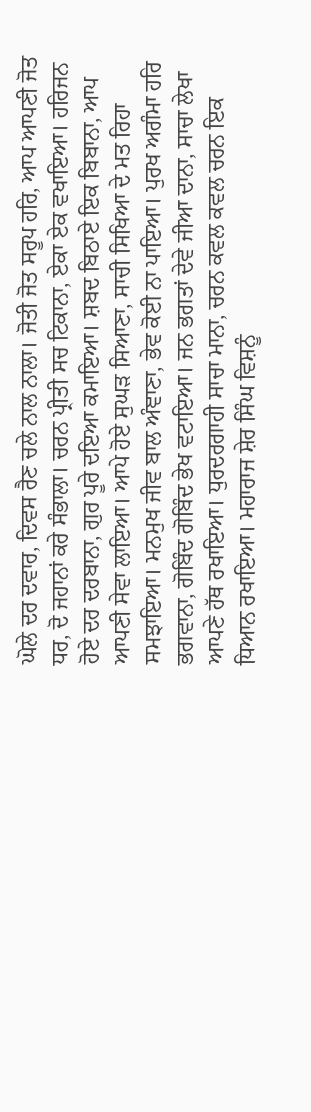ਘੋਲੇ ਦਰ ਦਵਾਰ, ਦਿਵਸ ਰੈਣ ਚਲੇ ਨਾਲ ਨਾਲਾ। ਜੋਤੀ ਜੋਤ ਸਰੂਪ ਹਰਿ, ਆਪ ਆਪਣੀ ਜੋਤ ਧਰ, ਦੋ ਜਹਾਨਾਂ ਕਰੇ ਸੰਭਾਲਾ। ਚਰਨ ਪ੍ਰੀਤੀ ਸਚ ਟਿਕਾਨਾ, ਏਕਾ ਏਕ ਵਖਾਇਆ। ਹਰਿਜਨ ਹੋਏ ਦਰ ਦਰਬਾਨਾ, ਗੁਰ ਪੂਰੇ ਦਇਆ ਕਮਾਇਆ। ਸ਼ਬਦ ਬਿਠਾਏ ਇਕ ਬਿਬਾਨਾ, ਆਪ ਆਪਣੀ ਸੇਵਾ ਲਾਇਆ। ਆਪੇ ਹੋਏ ਸੁਘੜ ਸਿਆਣਾ, ਸਾਚੀ ਸਿਖਿਆ ਦੇ ਮਤ ਰਿਹਾ ਸਮਝਾਇਆ। ਮਨਮੁਖ ਜੀਵ ਬਾਲ ਅੰਞਾਣਾ, ਭੇਵ ਕੋਈ ਨਾ ਪਾਇਆ। ਪੁਰਖ ਅਗੰਮਾ ਹਰਿ ਭਗਵਾਨਾ, ਗੋਬਿੰਦ ਗੋਬਿੰਦ ਭੇਖ ਵਟਾਇਆ। ਜਨ ਭਗਤਾਂ ਦੇਵੇ ਜੀਆ ਦਾਨਾ, ਸਾਚਾ ਲੇਖਾ ਆਪਣੇ ਹੱਥ ਰਖਾਇਆ। ਧੁਰਦਰਗਾਹੀ ਸਾਚਾ ਮਾਨਾ, ਚਰਨ ਕਵਲ ਕਵਲ ਚਰਨ ਇਕ ਧਿਆਨ ਰਖਾਇਆ। ਮਹਾਰਾਜ ਸ਼ੇਰ ਸਿੰਘ ਵਿਸ਼ਨੂੰ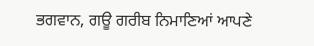ਭਗਵਾਨ, ਗਊ ਗਰੀਬ ਨਿਮਾਣਿਆਂ ਆਪਣੇ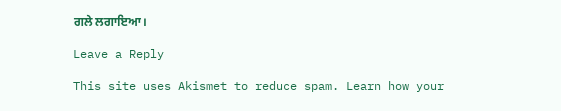ਗਲੇ ਲਗਾਇਆ।

Leave a Reply

This site uses Akismet to reduce spam. Learn how your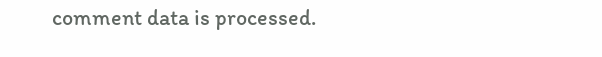comment data is processed.